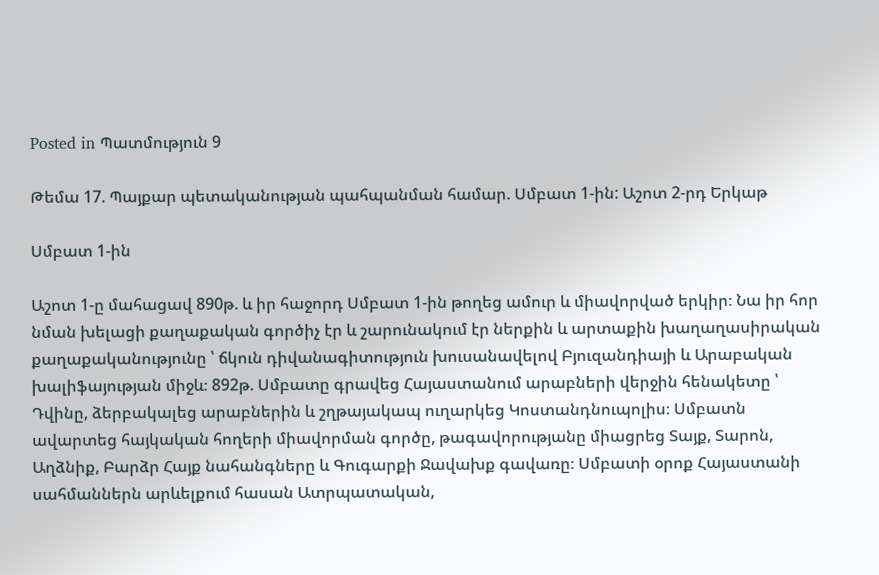Posted in Պատմություն 9

Թեմա 17. Պայքար պետականության պահպանման համար. Սմբատ 1-ին: Աշոտ 2-րդ Երկաթ

Սմբատ 1-ին

Աշոտ 1-ը մահացավ 890թ. և իր հաջորդ Սմբատ 1-ին թողեց ամուր և միավորված երկիր։ Նա իր հոր նման խելացի քաղաքական գործիչ էր և շարունակում էր ներքին և արտաքին խաղաղասիրական քաղաքականությունը ՝ ճկուն դիվանագիտություն խուսանավելով Բյուզանդիայի և Արաբական խալիֆայության միջև։ 892թ. Սմբատը գրավեց Հայաստանում արաբների վերջին հենակետը ՝ Դվինը, ձերբակալեց արաբներին և շղթայակապ ուղարկեց Կոստանդնուպոլիս։ Սմբատն ավարտեց հայկական հողերի միավորման գործը, թագավորությանը միացրեց Տայք, Տարոն, Աղձնիք, Բարձր Հայք նահանգները և Գուգարքի Ջավախք գավառը։ Սմբատի օրոք Հայաստանի սահմաններն արևելքում հասան Ատրպատական,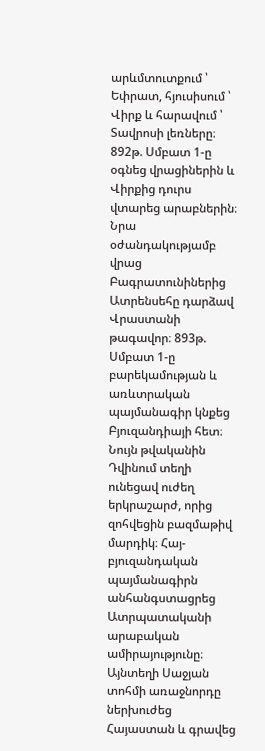արևմտուտքում ՝ Եփրատ, հյուսիսում ՝ Վիրք և հարավում ՝ Տավրոսի լեռները։ 892թ. Սմբատ 1-ը օգնեց վրացիներին և Վիրքից դուրս վտարեց արաբներին։ Նրա օժանդակությամբ վրաց Բագրատունիներից Ատրենսեհը դարձավ Վրաստանի թագավոր։ 893թ. Սմբատ 1-ը բարեկամության և առևտրական պայմանագիր կնքեց Բյուզանդիայի հետ։ Նույն թվականին Դվինում տեղի ունեցավ ուժեղ երկրաշարժ, որից զոհվեցին բազմաթիվ մարդիկ։ Հայ-բյուզանդական պայմանագիրն անհանգստացրեց Ատրպատականի արաբական ամիրայությունը։ Այնտեղի Սաջյան տոհմի առաջնորդը ներխուժեց Հայաստան և գրավեց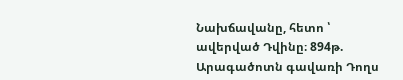Նախճավանը, հետո ՝ ավերված Դվինը։ 894թ. Արագածոտն գավառի Դողս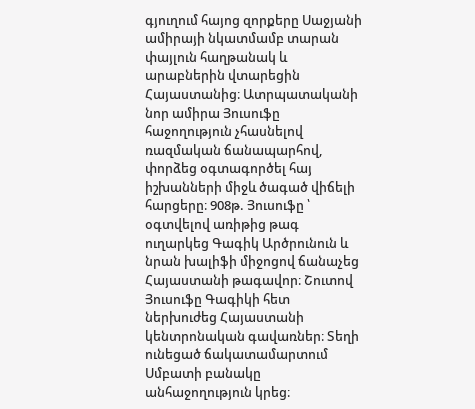գյուղում հայոց զորքերը Սաջյանի ամիրայի նկատմամբ տարան փայլուն հաղթանակ և արաբներին վտարեցին Հայաստանից։ Ատրպատականի նոր ամիրա Յուսուֆը հաջողություն չհասնելով ռազմական ճանապարհով, փորձեց օգտագործել հայ իշխանների միջև ծագած վիճելի հարցերը։ 908թ. Յուսուֆը ՝ օգտվելով առիթից թագ ուղարկեց Գագիկ Արծրունուն և նրան խալիֆի միջոցով ճանաչեց Հայաստանի թագավոր։ Շուտով Յուսուֆը Գագիկի հետ ներխուժեց Հայաստանի կենտրոնական գավառներ։ Տեղի ունեցած ճակատամարտում Սմբատի բանակը անհաջողություն կրեց։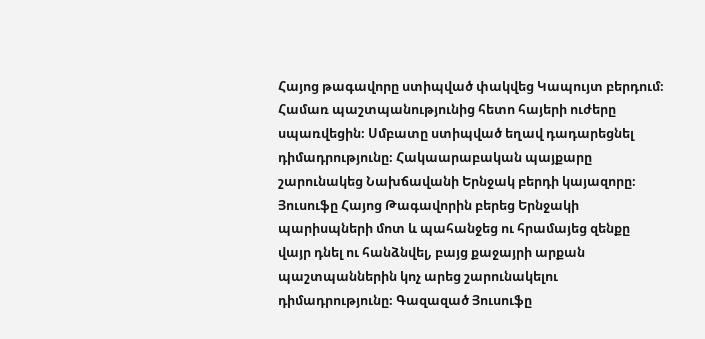Հայոց թագավորը ստիպված փակվեց Կապույտ բերդում։ Համառ պաշտպանությունից հետո հայերի ուժերը սպառվեցին։ Սմբատը ստիպված եղավ դադարեցնել դիմադրությունը։ Հակաարաբական պայքարը շարունակեց Նախճավանի Երնջակ բերդի կայազորը։ Յուսուֆը Հայոց Թագավորին բերեց Երնջակի պարիսպների մոտ և պահանջեց ու հրամայեց զենքը վայր դնել ու հանձնվել, բայց քաջայրի արքան պաշտպաններին կոչ արեց շարունակելու դիմադրությունը։ Գազազած Յուսուֆը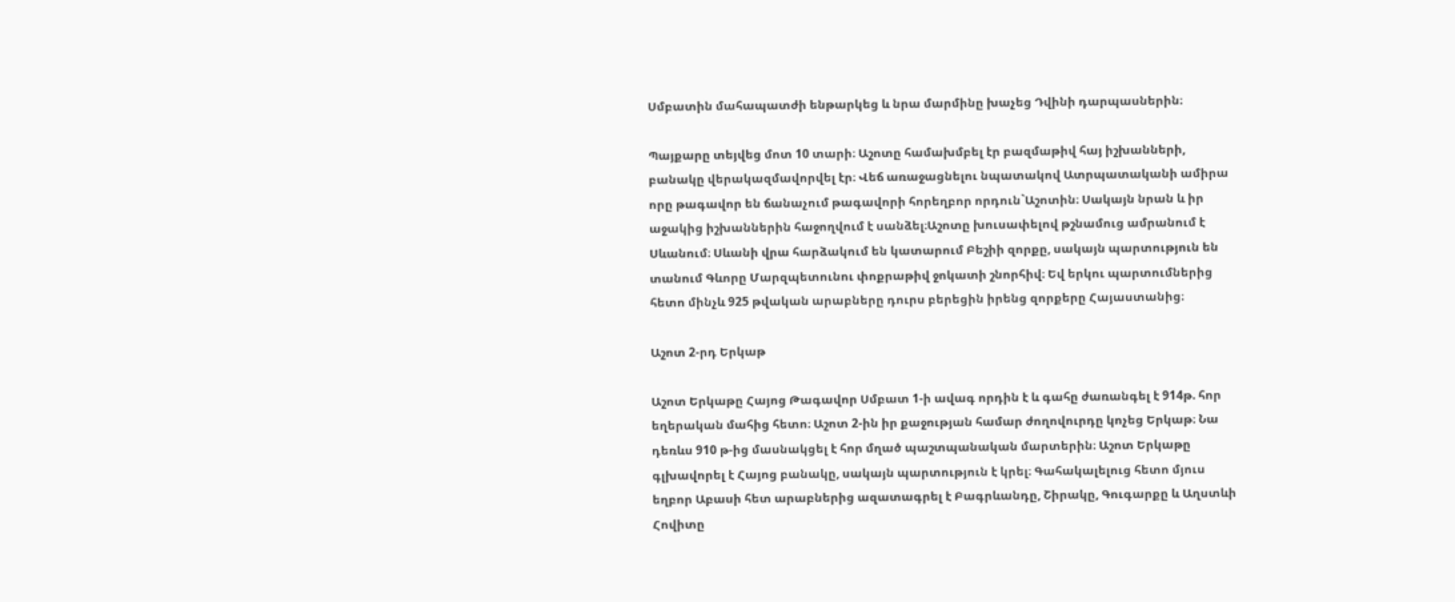Սմբատին մահապատժի ենթարկեց և նրա մարմինը խաչեց Դվինի դարպասներին։

Պայքարը տեյվեց մոտ 10 տարի։ Աշոտը համախմբել էր բազմաթիվ հայ իշխանների, բանակը վերակազմավորվել էր։ Վեճ առաջացնելու նպատակով Ատրպատականի ամիրա որը թագավոր են ճանաչում թագավորի հորեղբոր որդուն`Աշոտին։ Սակայն նրան և իր աջակից իշխաններին հաջողվում է սանձել։Աշոտը խուսափելով թշնամուց ամրանում է Սևանում։ Սևանի վրա հարձակում են կատարում Բեշիի զորքը, սակայն պարտություն են տանում Գևորը Մարզպետունու փոքրաթիվ ջոկատի շնորհիվ։ Եվ երկու պարտումներից հետո մինչև 925 թվական արաբները դուրս բերեցին իրենց զորքերը Հայաստանից։

Աշոտ 2-րդ Երկաթ

Աշոտ Երկաթը Հայոց Թագավոր Սմբատ 1-ի ավագ որդին է և գահը ժառանգել է 914թ. հոր եղերական մահից հետո։ Աշոտ 2-ին իր քաջության համար ժողովուրդը կոչեց Երկաթ։ Նա դեռևս 910 թ-ից մասնակցել է հոր մղած պաշտպանական մարտերին։ Աշոտ Երկաթը գլխավորել է Հայոց բանակը, սակայն պարտություն է կրել։ Գահակալելուց հետո մյուս եղբոր Աբասի հետ արաբներից ազատագրել է Բագրևանդը, Շիրակը, Գուգարքը և Աղստևի Հովիտը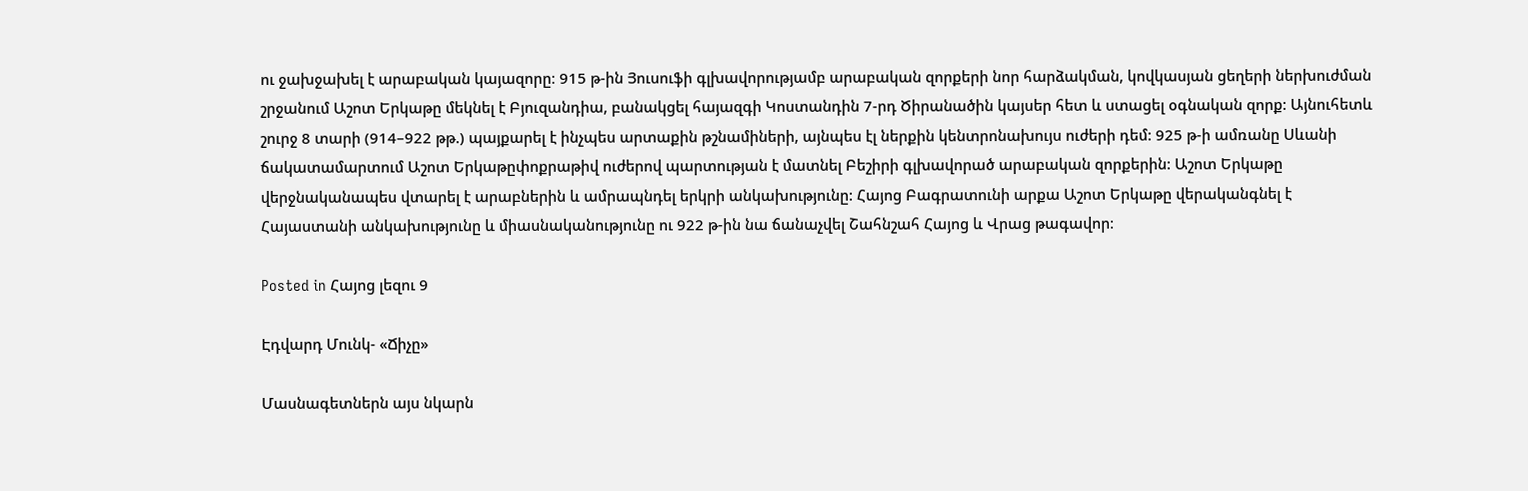ու ջախջախել է արաբական կայազորը։ 915 թ-ին Յուսուֆի գլխավորությամբ արաբական զորքերի նոր հարձակման, կովկասյան ցեղերի ներխուժման շրջանում Աշոտ Երկաթը մեկնել է Բյուզանդիա, բանակցել հայազգի Կոստանդին 7-րդ Ծիրանածին կայսեր հետ և ստացել օգնական զորք: Այնուհետև շուրջ 8 տարի (914–922 թթ.) պայքարել է ինչպես արտաքին թշնամիների, այնպես էլ ներքին կենտրոնախույս ուժերի դեմ: 925 թ-ի ամռանը Սևանի ճակատամարտում Աշոտ Երկաթըփոքրաթիվ ուժերով պարտության է մատնել Բեշիրի գլխավորած արաբական զորքերին: Աշոտ Երկաթը վերջնականապես վտարել է արաբներին և ամրապնդել երկրի անկախությունը: Հայոց Բագրատունի արքա Աշոտ Երկաթը վերականգնել է Հայաստանի անկախությունը և միասնականությունը ու 922 թ-ին նա ճանաչվել Շահնշահ Հայոց և Վրաց թագավոր։

Posted in Հայոց լեզու 9

Էդվարդ Մունկ- «Ճիչը»

Մասնագետներն այս նկարն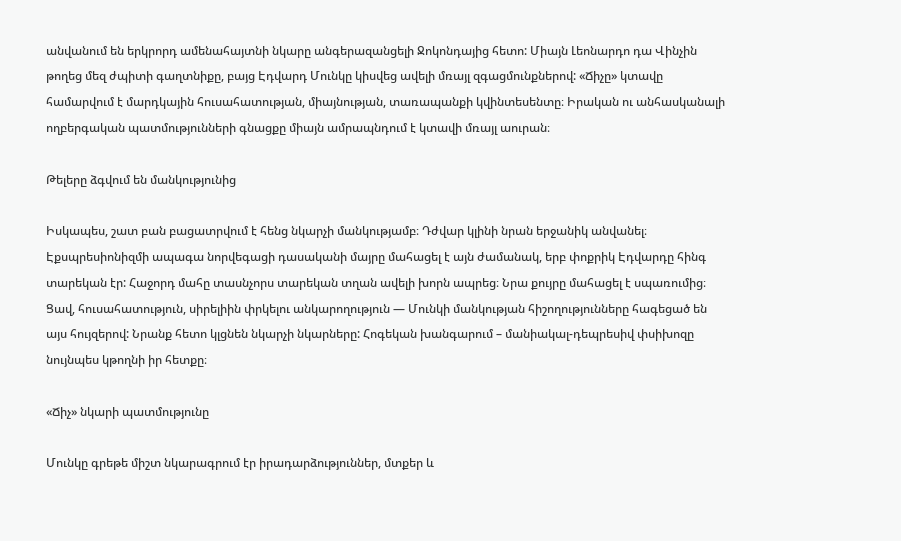անվանում են երկրորդ ամենահայտնի նկարը անգերազանցելի Ջոկոնդայից հետո: Միայն Լեոնարդո դա Վինչին թողեց մեզ ժպիտի գաղտնիքը, բայց Էդվարդ Մունկը կիսվեց ավելի մռայլ զգացմունքներով: «Ճիչը» կտավը համարվում է մարդկային հուսահատության, միայնության, տառապանքի կվինտեսենտը։ Իրական ու անհասկանալի ողբերգական պատմությունների գնացքը միայն ամրապնդում է կտավի մռայլ աուրան։

Թելերը ձգվում են մանկությունից

Իսկապես, շատ բան բացատրվում է հենց նկարչի մանկությամբ։ Դժվար կլինի նրան երջանիկ անվանել։ Էքսպրեսիոնիզմի ապագա նորվեգացի դասականի մայրը մահացել է այն ժամանակ, երբ փոքրիկ Էդվարդը հինգ տարեկան էր: Հաջորդ մահը տասնչորս տարեկան տղան ավելի խորն ապրեց։ Նրա քույրը մահացել է սպառումից։ Ցավ, հուսահատություն, սիրելիին փրկելու անկարողություն — Մունկի մանկության հիշողությունները հագեցած են այս հույզերով: Նրանք հետո կլցնեն նկարչի նկարները: Հոգեկան խանգարում – մանիակալ-դեպրեսիվ փսիխոզը նույնպես կթողնի իր հետքը։

«Ճիչ» նկարի պատմությունը

Մունկը գրեթե միշտ նկարագրում էր իրադարձություններ, մտքեր և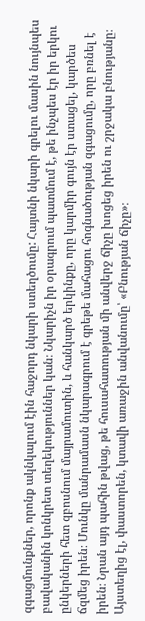զգացմունքներ, որոնք ակնկալում էին հաջորդ նկարի ստեղծումը: Հայտնի նկարի գրելու մասին նույնպես բավականին կոնկրետ տեղեկություններ կան։ Նկարիչն իր օրագրում պատմում է, թե ինչպես էր իր երկու ընկերների հետ զբոսնում մայրամուտին, և հանկարծ երկինքը, որը կարմիր գույն էր ստացել, կարծես ճզմեց իրեն։ Մունկը մանրամասն նկարագրում է գրեթե մահացու հոգնածության զգացումը, որը բռնել է իրեն։ Նրան այդ պահին թվաց, թե հուսահատության մի անվերջ ճիչը խոցեց իրեն ու շրջակա բնությանը։ Այստեղից էլ, փաստորեն, կտավի առաջին անվանումը՝ «Բնության ճիչը»։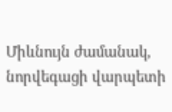Միևնույն ժամանակ, նորվեգացի վարպետի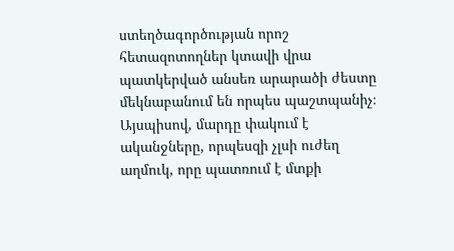ստեղծագործության որոշ հետազոտողներ կտավի վրա պատկերված անսեռ արարածի ժեստը մեկնաբանում են որպես պաշտպանիչ։ Այսպիսով, մարդը փակում է ականջները, որպեսզի չլսի ուժեղ աղմուկ, որը պատռում է մտքի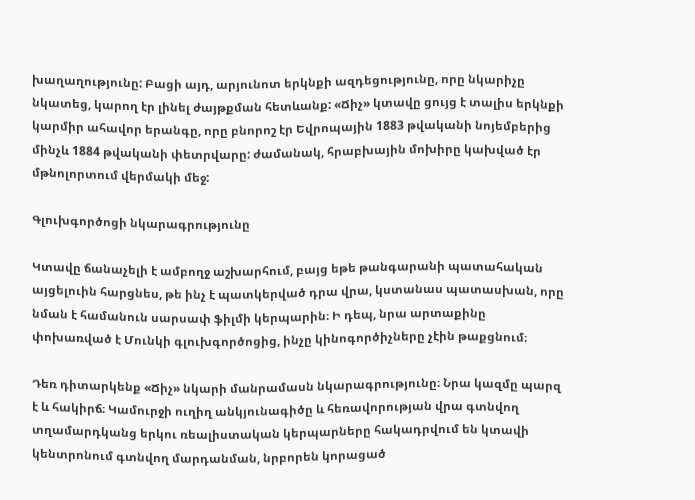խաղաղությունը: Բացի այդ, արյունոտ երկնքի ազդեցությունը, որը նկարիչը նկատեց, կարող էր լինել ժայթքման հետևանք: «Ճիչ» կտավը ցույց է տալիս երկնքի կարմիր ահավոր երանգը, որը բնորոշ էր Եվրոպային 1883 թվականի նոյեմբերից մինչև 1884 թվականի փետրվարը: ժամանակ, հրաբխային մոխիրը կախված էր մթնոլորտում վերմակի մեջ:

Գլուխգործոցի նկարագրությունը

Կտավը ճանաչելի է ամբողջ աշխարհում, բայց եթե թանգարանի պատահական այցելուին հարցնես, թե ինչ է պատկերված դրա վրա, կստանաս պատասխան, որը նման է համանուն սարսափ ֆիլմի կերպարին։ Ի դեպ, նրա արտաքինը փոխառված է Մունկի գլուխգործոցից, ինչը կինոգործիչները չէին թաքցնում։

Դեռ դիտարկենք «Ճիչ» նկարի մանրամասն նկարագրությունը։ Նրա կազմը պարզ է և հակիրճ։ Կամուրջի ուղիղ անկյունագիծը և հեռավորության վրա գտնվող տղամարդկանց երկու ռեալիստական կերպարները հակադրվում են կտավի կենտրոնում գտնվող մարդանման, նրբորեն կորացած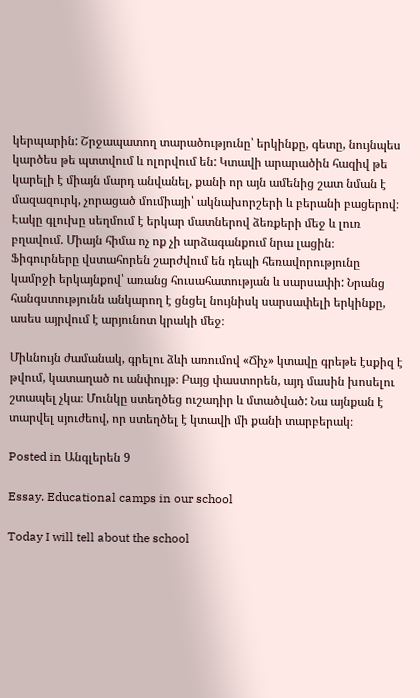կերպարին: Շրջապատող տարածությունը՝ երկինքը, գետը, նույնպես կարծես թե պտտվում և ոլորվում են: Կտավի արարածին հազիվ թե կարելի է միայն մարդ անվանել, քանի որ այն ամենից շատ նման է մազազուրկ, չորացած մումիայի՝ ակնախորշերի և բերանի բացերով։ Էակը գլուխը սեղմում է երկար մատներով ձեռքերի մեջ և լուռ բղավում. Միայն հիմա ոչ ոք չի արձագանքում նրա լացին։ Ֆիգուրները վստահորեն շարժվում են դեպի հեռավորությունը կամրջի երկայնքով՝ առանց հուսահատության և սարսափի: Նրանց հանգստությունն անկարող է ցնցել նույնիսկ սարսափելի երկինքը, ասես այրվում է արյունոտ կրակի մեջ։

Միևնույն ժամանակ, գրելու ձևի առումով «Ճիչ» կտավը գրեթե էսքիզ է թվում, կատաղած ու անփույթ։ Բայց փաստորեն, այդ մասին խոսելու շտապել չկա։ Մունկը ստեղծեց ուշադիր և մտածված: Նա այնքան է տարվել սյուժեով, որ ստեղծել է կտավի մի քանի տարբերակ։

Posted in Անգլերեն 9

Essay. Educational camps in our school

Today I will tell about the school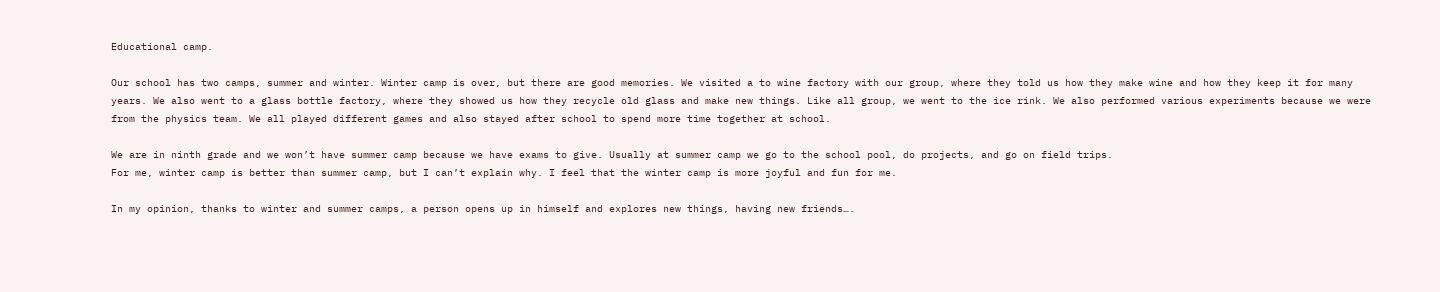Educational camp.

Our school has two camps, summer and winter. Winter camp is over, but there are good memories. We visited a to wine factory with our group, where they told us how they make wine and how they keep it for many years. We also went to a glass bottle factory, where they showed us how they recycle old glass and make new things. Like all group, we went to the ice rink. We also performed various experiments because we were from the physics team. We all played different games and also stayed after school to spend more time together at school.

We are in ninth grade and we won’t have summer camp because we have exams to give. Usually at summer camp we go to the school pool, do projects, and go on field trips.
For me, winter camp is better than summer camp, but I can’t explain why. I feel that the winter camp is more joyful and fun for me.

In my opinion, thanks to winter and summer camps, a person opens up in himself and explores new things, having new friends….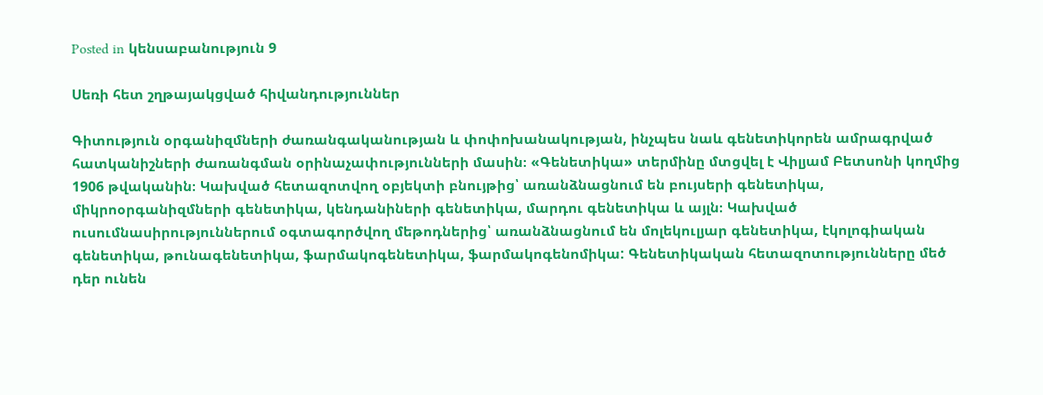Posted in կենսաբանություն 9

Սեռի հետ շղթայակցված հիվանդություններ

Գիտություն օրգանիզմների ժառանգականության և փոփոխանակության, ինչպես նաև գենետիկորեն ամրագրված հատկանիշների ժառանգման օրինաչափությունների մասին։ «Գենետիկա» տերմինը մտցվել է Վիլյամ Բետսոնի կողմից 1906 թվականին։ Կախված հետազոտվող օբյեկտի բնույթից՝ առանձնացնում են բույսերի գենետիկա, միկրոօրգանիզմների գենետիկա, կենդանիների գենետիկա, մարդու գենետիկա և այլն։ Կախված ուսումնասիրություններում օգտագործվող մեթոդներից՝ առանձնացնում են մոլեկուլյար գենետիկա, էկոլոգիական գենետիկա, թունագենետիկա, ֆարմակոգենետիկա, ֆարմակոգենոմիկա: Գենետիկական հետազոտությունները մեծ դեր ունեն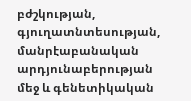բժշկության, գյուղատնտեսության, մանրէաբանական արդյունաբերության մեջ և գենետիկական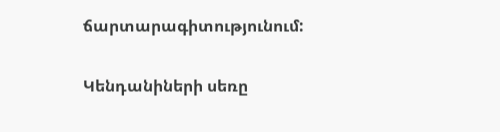ճարտարագիտությունում:

Կենդանիների սեռը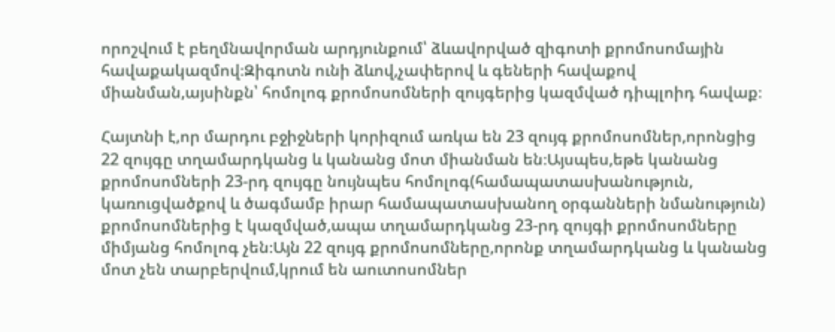որոշվում է բեղմնավորման արդյունքում՝ ձևավորված զիգոտի քրոմոսոմային հավաքակազմով։Զիգոտն ունի ձևով,չափերով և գեների հավաքով միանման,այսինքն՝ հոմոլոգ քրոմոսոմների զույգերից կազմված դիպլոիդ հավաք։

Հայտնի է,որ մարդու բջիջների կորիզում առկա են 23 զույգ քրոմոսոմներ,որոնցից 22 զույգը տղամարդկանց և կանանց մոտ միանման են։Այսպես,եթե կանանց քրոմոսոմների 23-րդ զույգը նույնպես հոմոլոգ(համապատասխանություն, կառուցվածքով և ծագմամբ իրար համապատասխանող օրգանների նմանություն) քրոմոսոմներից է կազմված,ապա տղամարդկանց 23-րդ զույգի քրոմոսոմները  միմյանց հոմոլոգ չեն։Այն 22 զույգ քրոմոսոմները,որոնք տղամարդկանց և կանանց մոտ չեն տարբերվում,կրում են աուտոսոմներ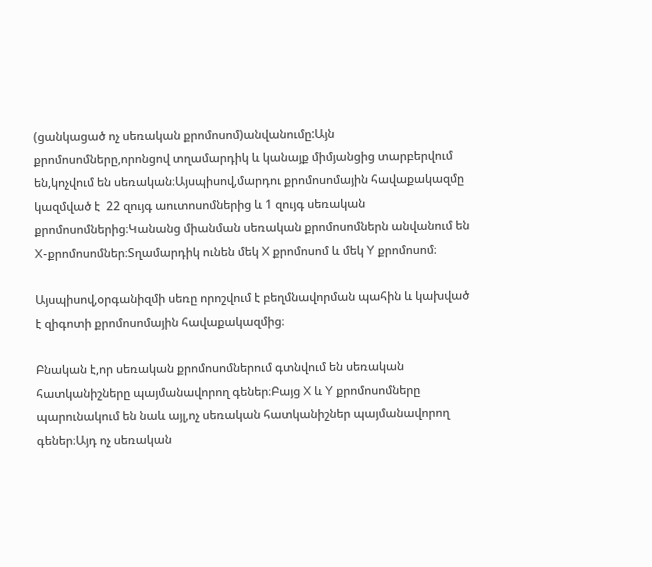(ցանկացած ոչ սեռական քրոմոսոմ)անվանումը:Այն քրոմոսոմները,որոնցով տղամարդիկ և կանայք միմյանցից տարբերվում են,կոչվում են սեռական։Այսպիսով,մարդու քրոմոսոմային հավաքակազմը կազմված է  22 զույգ աուտոսոմներից և 1 զույգ սեռական քրոմոսոմներից։Կանանց միանման սեռական քրոմոսոմներն անվանում են X-քրոմոսոմներ։Տղամարդիկ ունեն մեկ X քրոմոսոմ և մեկ Y քրոմոսոմ։

Այսպիսով,օրգանիզմի սեռը որոշվում է բեղմնավորման պահին և կախված է զիգոտի քրոմոսոմային հավաքակազմից։

Բնական է,որ սեռական քրոմոսոմներում գտնվում են սեռական հատկանիշները պայմանավորող գեներ։Բայց X և Y քրոմոսոմները պարունակում են նաև այլ,ոչ սեռական հատկանիշներ պայմանավորող գեներ։Այդ ոչ սեռական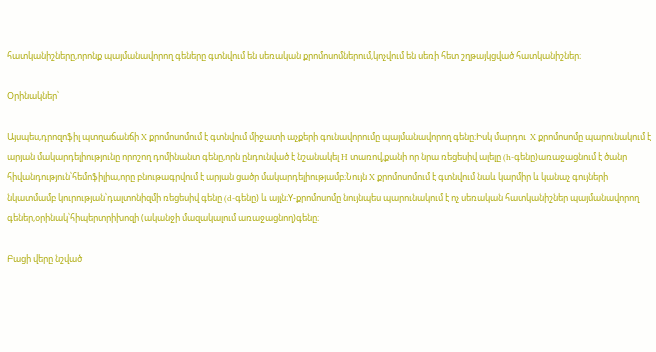հատկանիշները,որոնք պայմանավորող գեները գտնվում են սեռական քրոմոսոմներում,կոչվում են սեռի հետ շղթայկցված հատկանիշներ։

Օրինակներ՝

Այսպես,դրոզոֆիլ պտղաճանճի X քրոմոսոմում է գտնվում միջատի աչքերի գունավորումը պայմանավորող գենը։Իսկ մարդու  X քրոմոսոմը պարունակում է արյան մակարդելիությունը որոշող դոմինանտ գենը,որն ընդունված է նշանակել H տառով,քանի որ նրա ռեցեսիվ ալելը (h-գենը)առաջացնում է ծանր հիվանդություն՝հեմոֆիլիա,որը բնութագրվում է արյան ցածր մակարդելիությամբ։Նույն X քրոմոսոմում է գտնվում նաև կարմիր և կանաչ գույների նկատմամբ կուրության՝դալտոնիզմի ռեցեսիվ գենը (d-գենը) և այլն։Y-քրոմոսոմը նույնպես պարունակում է ոչ սեռական հատկանիշներ պայմանավորող գեներ,օրինակ՝հիպերտրիխոզի (ականջի մազակալում առաջացնող)գենը։

Բացի վերը նշված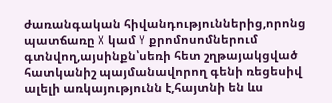ժառանգական հիվանդություններից,որոնց պատճառը X կամ Y քրոմոսոմներում գտնվող,այսինքն՝սեռի հետ շղթայակցված հատկանիշ պայմանավորող գենի ռեցեսիվ ալելի առկայությունն է,հայտնի են ևս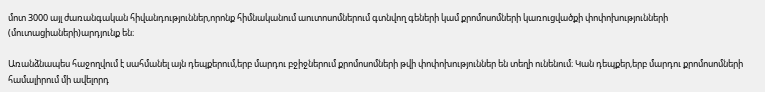մոտ 3000 այլ ժառանգական հիվանդություններ,որոնք հիմնականում աուտոսոմներում գտնվող գեների կամ քրոմոսոմների կառուցվածքի փոփոխությունների (մուտացիաների)արդյունք են։

Առանձնապես հաջողվում է սահմանել այն դեպքերում,երբ մարդու բջիջներում քրոմոսոմների թվի փոփոխություններ են տեղի ունենում։ Կան դեպքեր,երբ մարդու քրոմոսոմների համալիրում մի ավելորդ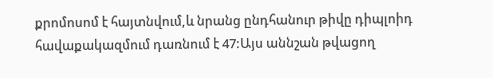քրոմոսոմ է հայտնվում,և նրանց ընդհանուր թիվը դիպլոիդ հավաքակազմում դառնում է 47:Այս աննշան թվացող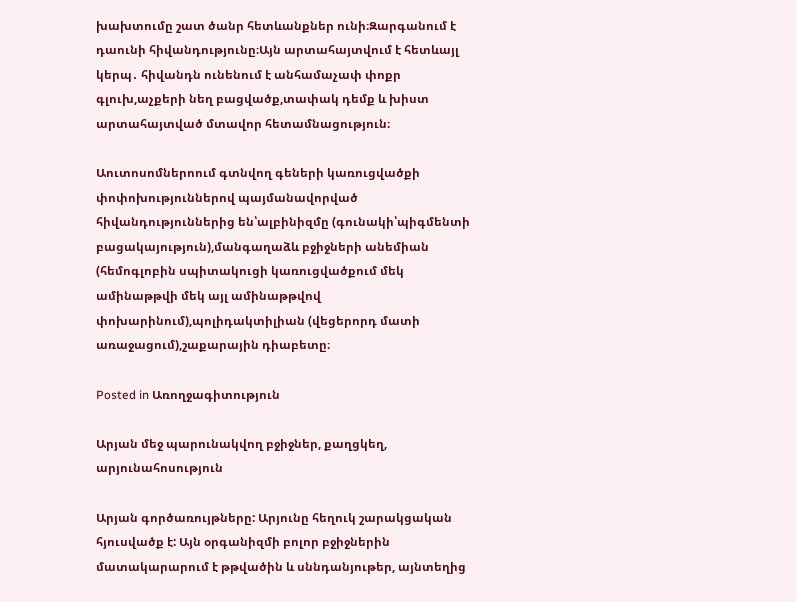խախտումը շատ ծանր հետևանքներ ունի։Զարգանում է դաունի հիվանդությունը։Այն արտահայտվում է հետևայլ կերպ․ հիվանդն ունենում է անհամաչափ փոքր գլուխ,աչքերի նեղ բացվածք,տափակ դեմք և խիստ արտահայտված մտավոր հետամնացություն։

Աուտոսոմներոում գտնվող գեների կառուցվածքի փոփոխություններով պայմանավորված հիվանդություններից են՝ալբինիզմը (գունակի՝պիգմենտի բացակայություն),մանգաղաձև բջիջների անեմիան (հեմոգլոբին սպիտակուցի կառուցվածքում մեկ ամինաթթվի մեկ այլ ամինաթթվով փոխարինում),պոլիդակտիլիան (վեցերորդ մատի առաջացում),շաքարային դիաբետը։

Posted in Առողջագիտություն

Արյան մեջ պարունակվող բջիջներ, քաղցկեղ, արյունահոսություն

Արյան գործառույթները: Արյունը հեղուկ շարակցական հյուսվածք է: Այն օրգանիզմի բոլոր բջիջներին մատակարարում է թթվածին և սննդանյութեր, այնտեղից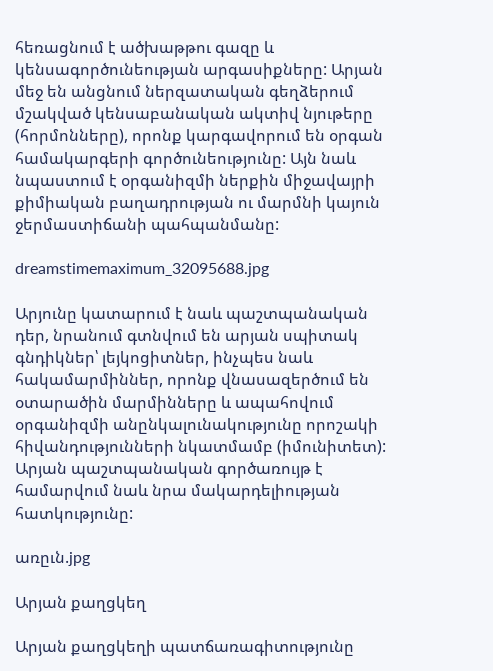հեռացնում է ածխաթթու գազը և կենսագործունեության արգասիքները: Արյան մեջ են անցնում ներզատական գեղձերում մշակված կենսաբանական ակտիվ նյութերը (հորմոնները), որոնք կարգավորում են օրգան համակարգերի գործունեությունը: Այն նաև նպաստում է օրգանիզմի ներքին միջավայրի քիմիական բաղադրության ու մարմնի կայուն ջերմաստիճանի պահպանմանը:

dreamstimemaximum_32095688.jpg

Արյունը կատարում է նաև պաշտպանական դեր, նրանում գտնվում են արյան սպիտակ գնդիկներ՝ լեյկոցիտներ, ինչպես նաև հակամարմիններ, որոնք վնասազերծում են օտարածին մարմինները և ապահովում օրգանիզմի անընկալունակությունը որոշակի հիվանդությունների նկատմամբ (իմունիտետ): Արյան պաշտպանական գործառույթ է համարվում նաև նրա մակարդելիության հատկությունը:

առըւն.jpg

Արյան քաղցկեղ

Արյան քաղցկեղի պատճառագիտությունը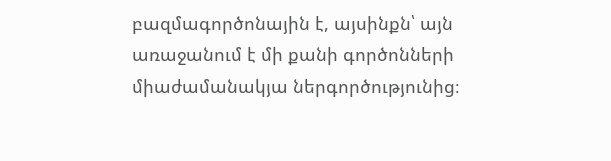բազմագործոնային է, այսինքն՝ այն առաջանում է մի քանի գործոնների միաժամանակյա ներգործությունից։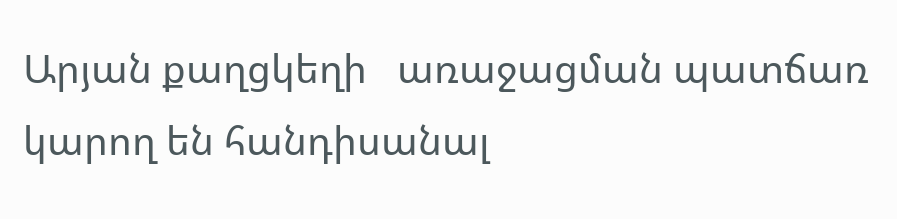Արյան քաղցկեղի   առաջացման պատճառ կարող են հանդիսանալ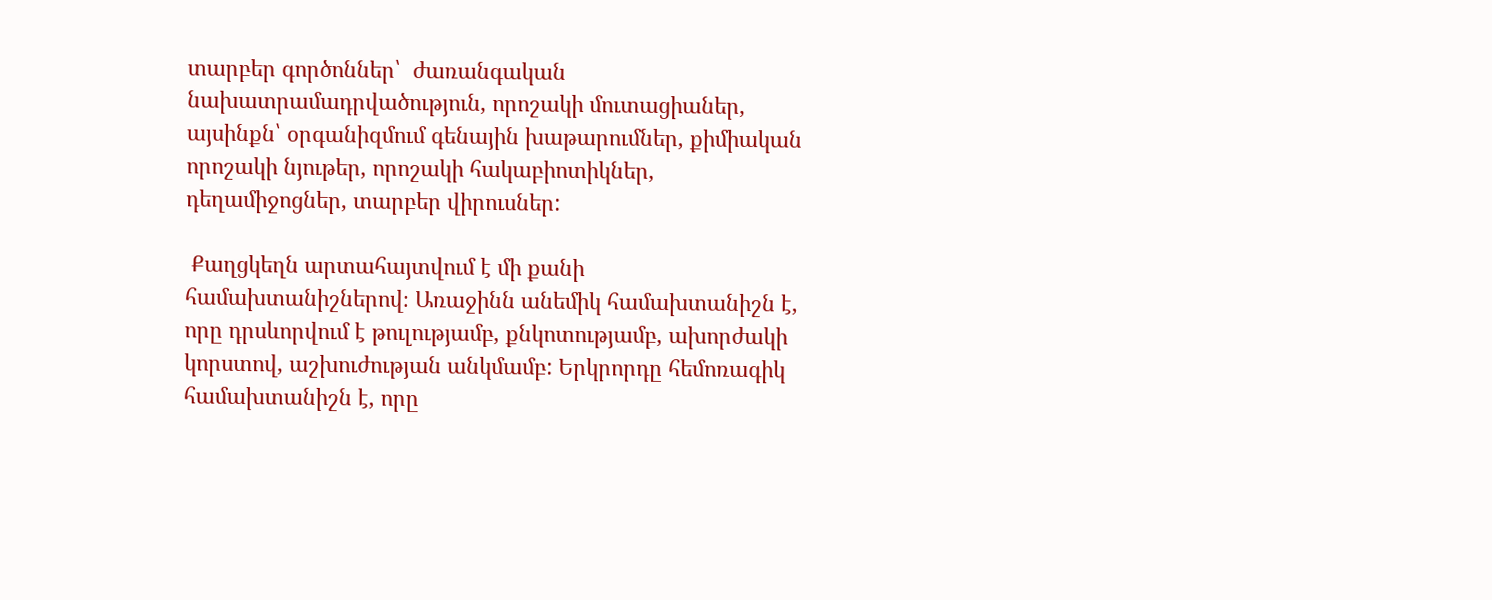տարբեր գործոններ՝  ժառանգական նախատրամադրվածություն, որոշակի մուտացիաներ, այսինքն՝ օրգանիզմում գենային խաթարումներ, քիմիական որոշակի նյութեր, որոշակի հակաբիոտիկներ, դեղամիջոցներ, տարբեր վիրուսներ:

 Քաղցկեղն արտահայտվում է մի քանի համախտանիշներով։ Առաջինն անեմիկ համախտանիշն է, որը դրսևորվում է թուլությամբ, քնկոտությամբ, ախորժակի կորստով, աշխուժության անկմամբ: Երկրորդը հեմոռագիկ համախտանիշն է, որը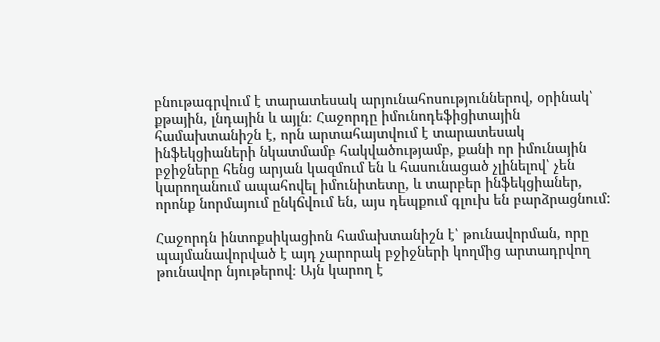բնութագրվում է տարատեսակ արյունահոսություններով, օրինակ՝  քթային, լնդային և այլն։ Հաջորդը իմունոդեֆիցիտային համախտանիշն է, որն արտահայտվում է տարատեսակ  ինֆեկցիաների նկատմամբ հակվածությամբ, քանի որ իմունային բջիջները հենց արյան կազմում են և հասունացած չլինելով՝ չեն կարողանում ապահովել իմունիտետը, և տարբեր ինֆեկցիաներ, որոնք նորմայում ընկճվում են, այս դեպքում գլուխ են բարձրացնում:

Հաջորդն ինտոքսիկացիոն համախտանիշն է՝ թունավորման, որը պայմանավորված է այդ չարորակ բջիջների կողմից արտադրվող թունավոր նյութերով։ Այն կարող է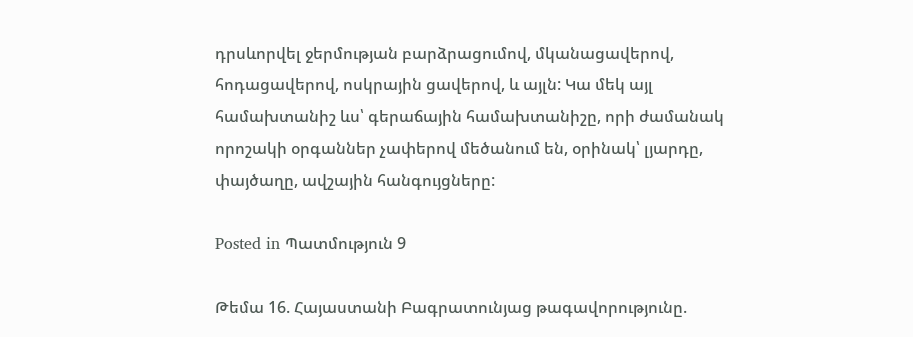դրսևորվել ջերմության բարձրացումով, մկանացավերով, հոդացավերով, ոսկրային ցավերով, և այլն: Կա մեկ այլ համախտանիշ ևս՝ գերաճային համախտանիշը, որի ժամանակ որոշակի օրգաններ չափերով մեծանում են, օրինակ՝ լյարդը, փայծաղը, ավշային հանգույցները:

Posted in Պատմություն 9

Թեմա 16. Հայաստանի Բագրատունյաց թագավորությունը.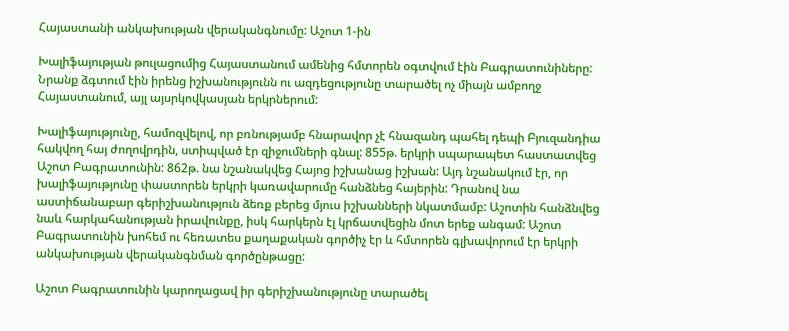Հայաստանի անկախության վերականգնումը: Աշոտ 1-ին

Խալիֆայության թուլացումից Հայաստանում ամենից հմտորեն օգտվում էին Բագրատունիները: Նրանք ձգտում էին իրենց իշխանությունն ու ազդեցությունը տարածել ոչ միայն ամբողջ Հայաստանում, այլ այսրկովկասյան երկրներում:

Խալիֆայությունը, համոզվելով, որ բռնությամբ հնարավոր չէ հնազանդ պահել դեպի Բյուզանդիա հակվող հայ ժողովրդին, ստիպված էր զիջումների գնալ: 855թ. երկրի սպարապետ հաստատվեց Աշոտ Բագրատունին: 862թ. նա նշանակվեց Հայոց իշխանաց իշխան: Այդ նշանակում էր, որ խալիֆայությունը փաստորեն երկրի կառավարումը հանձնեց հայերին: Դրանով նա աստիճանաբար գերիշխանություն ձեռք բերեց մյուս իշխանների նկատմամբ: Աշոտին հանձնվեց նաև հարկահանության իրավունքը, իսկ հարկերն էլ կրճատվեցին մոտ երեք անգամ: Աշոտ Բագրատունին խոհեմ ու հեռատես քաղաքական գործիչ էր և հմտորեն գլխավորում էր երկրի անկախության վերականգնման գործընթացը:

Աշոտ Բագրատունին կարողացավ իր գերիշխանությունը տարածել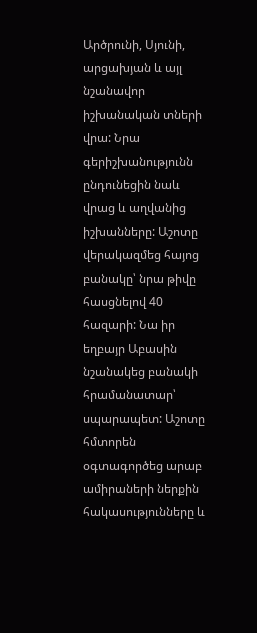Արծրունի, Սյունի, արցախյան և այլ նշանավոր իշխանական տների վրա: Նրա գերիշխանությունն ընդունեցին նաև վրաց և աղվանից իշխանները: Աշոտը վերակազմեց հայոց բանակը՝ նրա թիվը հասցնելով 40 հազարի: Նա իր եղբայր Աբասին նշանակեց բանակի հրամանատար՝ սպարապետ: Աշոտը հմտորեն օգտագործեց արաբ ամիրաների ներքին հակասությունները և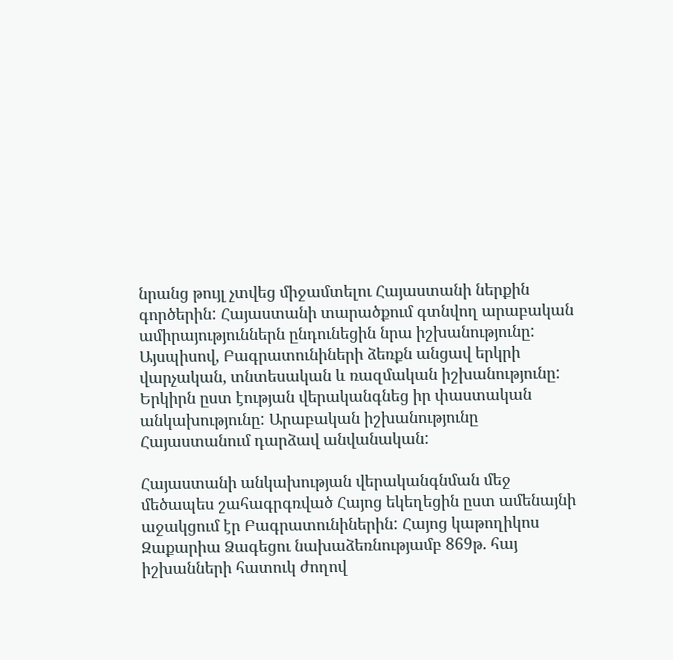նրանց թույլ չտվեց միջամտելու Հայաստանի ներքին գործերին: Հայաստանի տարածքում գտնվող արաբական ամիրայություններն ընդունեցին նրա իշխանությունը: Այսպիսով, Բագրատունիների ձեռքն անցավ երկրի վարչական, տնտեսական և ռազմական իշխանությունը: Երկիրն ըստ էության վերականգնեց իր փաստական անկախությունը: Արաբական իշխանությունը Հայաստանում դարձավ անվանական:

Հայաստանի անկախության վերականգնման մեջ մեծապես շահագրգռված Հայոց եկեղեցին ըստ ամենայնի աջակցում էր Բագրատունիներին: Հայոց կաթողիկոս Զաքարիա Ձագեցու նախաձեռնությամբ 869թ. հայ իշխանների հատուկ ժողով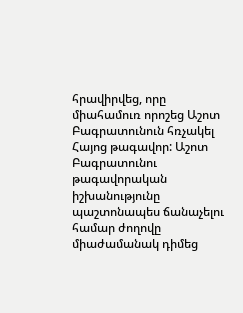հրավիրվեց, որը միահամուռ որոշեց Աշոտ Բագրատունուն հռչակել Հայոց թագավոր: Աշոտ Բագրատունու թագավորական իշխանությունը պաշտոնապես ճանաչելու համար ժողովը միաժամանակ դիմեց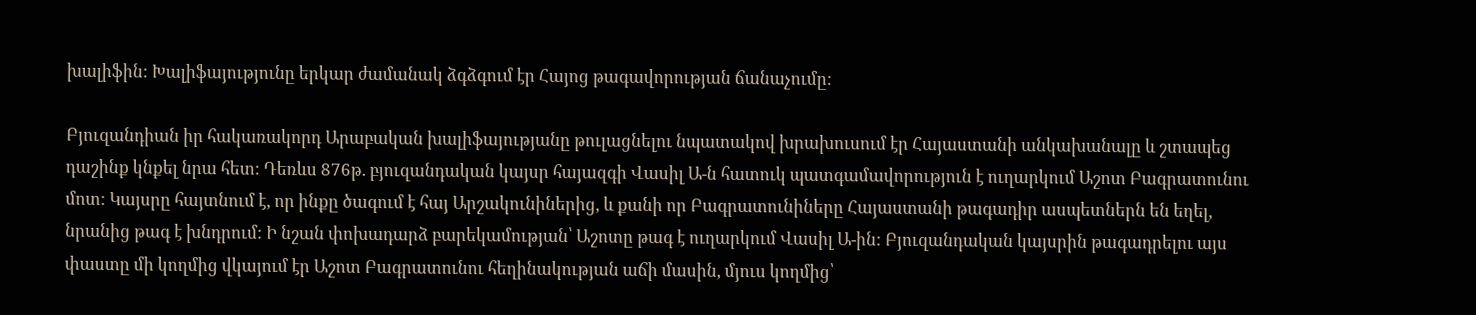խալիֆին: Խալիֆայությունը երկար ժամանակ ձգձգում էր Հայոց թագավորության ճանաչումը:

Բյուզանդիան իր հակառակորդ Արաբական խալիֆայությանը թուլացնելու նպատակով խրախուսում էր Հայաստանի անկախանալը և շտապեց դաշինք կնքել նրա հետ: Դեռևս 876թ. բյուզանդական կայսր հայազգի Վասիլ Ա-ն հատուկ պատգամավորություն է ուղարկում Աշոտ Բագրատունու մոտ: Կայսրը հայտնում է, որ ինքը ծագում է հայ Արշակունիներից, և քանի որ Բագրատունիները Հայաստանի թագադիր ասպետներն են եղել, նրանից թագ է խնդրում: Ի նշան փոխադարձ բարեկամության՝ Աշոտը թագ է ուղարկում Վասիլ Ա-ին: Բյուզանդական կայսրին թագադրելու այս փաստը մի կողմից վկայում էր Աշոտ Բագրատունու հեղինակության աճի մասին, մյուս կողմից՝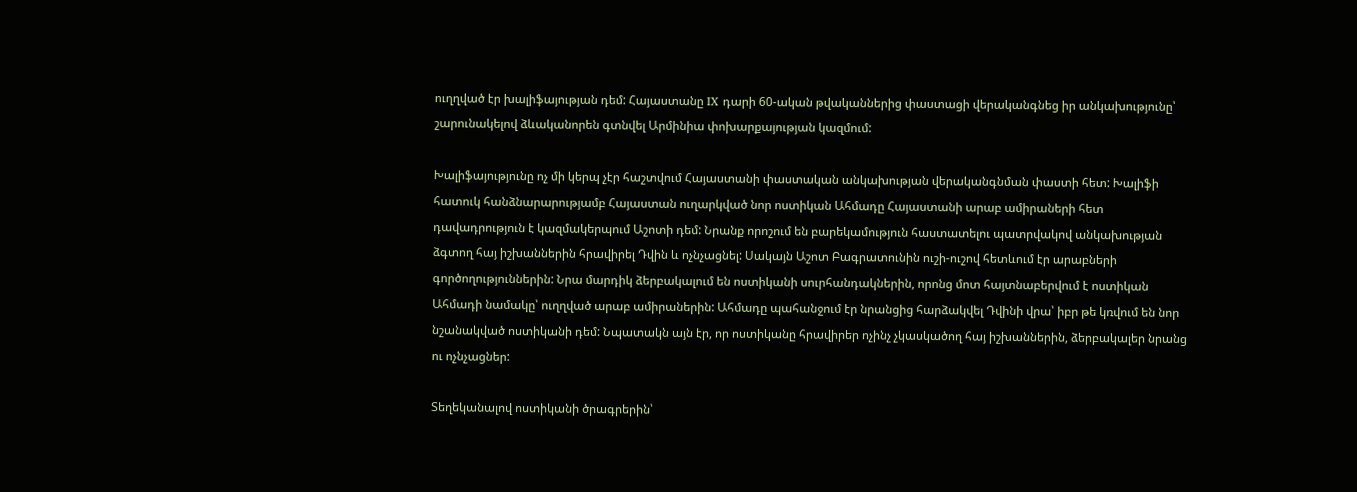ուղղված էր խալիֆայության դեմ: Հայաստանը IX դարի 60-ական թվականներից փաստացի վերականգնեց իր անկախությունը՝ շարունակելով ձևականորեն գտնվել Արմինիա փոխարքայության կազմում:

Խալիֆայությունը ոչ մի կերպ չէր հաշտվում Հայաստանի փաստական անկախության վերականգնման փաստի հետ: Խալիֆի հատուկ հանձնարարությամբ Հայաստան ուղարկված նոր ոստիկան Ահմադը Հայաստանի արաբ ամիրաների հետ դավադրություն է կազմակերպում Աշոտի դեմ: Նրանք որոշում են բարեկամություն հաստատելու պատրվակով անկախության ձգտող հայ իշխաններին հրավիրել Դվին և ոչնչացնել: Սակայն Աշոտ Բագրատունին ուշի-ուշով հետևում էր արաբների գործողություններին: Նրա մարդիկ ձերբակալում են ոստիկանի սուրհանդակներին, որոնց մոտ հայտնաբերվում է ոստիկան Ահմադի նամակը՝ ուղղված արաբ ամիրաներին: Ահմադը պահանջում էր նրանցից հարձակվել Դվինի վրա՝ իբր թե կռվում են նոր նշանակված ոստիկանի դեմ: Նպատակն այն էր, որ ոստիկանը հրավիրեր ոչինչ չկասկածող հայ իշխաններին, ձերբակալեր նրանց ու ոչնչացներ:

Տեղեկանալով ոստիկանի ծրագրերին՝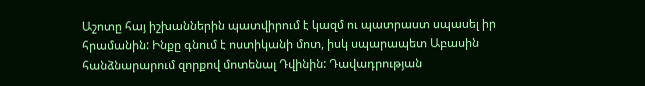Աշոտը հայ իշխաններին պատվիրում է կազմ ու պատրաստ սպասել իր հրամանին: Ինքը գնում է ոստիկանի մոտ, իսկ սպարապետ Աբասին հանձնարարում զորքով մոտենալ Դվինին: Դավադրության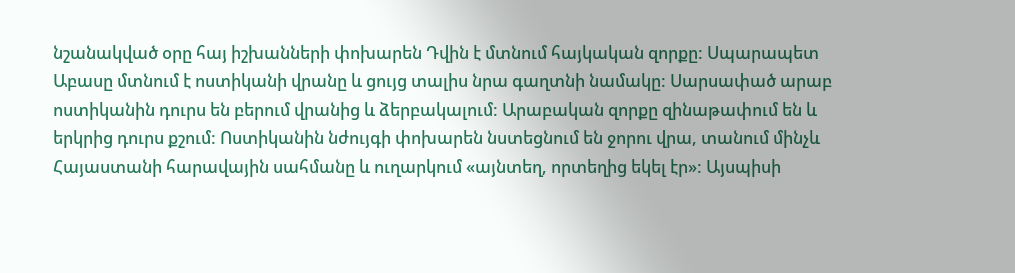նշանակված օրը հայ իշխանների փոխարեն Դվին է մտնում հայկական զորքը: Սպարապետ Աբասը մտնում է ոստիկանի վրանը և ցույց տալիս նրա գաղտնի նամակը: Սարսափած արաբ ոստիկանին դուրս են բերում վրանից և ձերբակալում: Արաբական զորքը զինաթափում են և երկրից դուրս քշում: Ոստիկանին նժույգի փոխարեն նստեցնում են ջորու վրա, տանում մինչև Հայաստանի հարավային սահմանը և ուղարկում «այնտեղ, որտեղից եկել էր»: Այսպիսի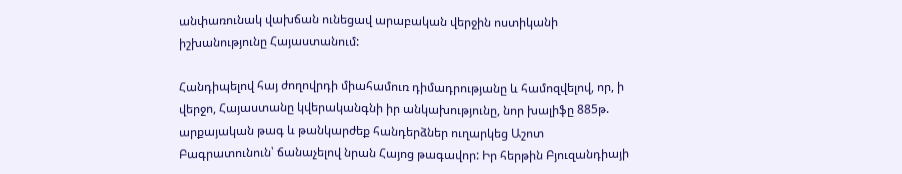անփառունակ վախճան ունեցավ արաբական վերջին ոստիկանի իշխանությունը Հայաստանում:

Հանդիպելով հայ ժողովրդի միահամուռ դիմադրությանը և համոզվելով, որ, ի վերջո, Հայաստանը կվերականգնի իր անկախությունը, նոր խալիֆը 885թ. արքայական թագ և թանկարժեք հանդերձներ ուղարկեց Աշոտ Բագրատունուն՝ ճանաչելով նրան Հայոց թագավոր: Իր հերթին Բյուզանդիայի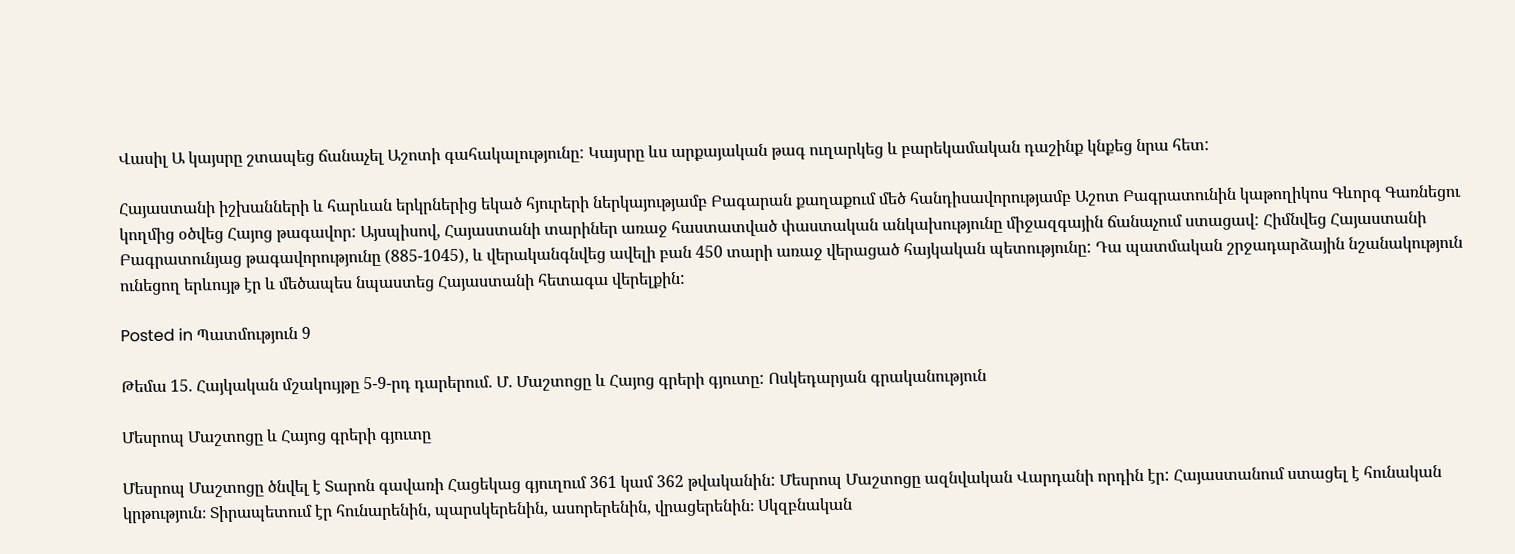Վասիլ Ա կայսրը շտապեց ճանաչել Աշոտի գահակալությունը: Կայսրը ևս արքայական թագ ուղարկեց և բարեկամական դաշինք կնքեց նրա հետ:

Հայաստանի իշխանների և հարևան երկրներից եկած հյուրերի ներկայությամբ Բագարան քաղաքում մեծ հանդիսավորությամբ Աշոտ Բագրատունին կաթողիկոս Գևորգ Գառնեցու կողմից օծվեց Հայոց թագավոր: Այսպիսով, Հայաստանի տարիներ առաջ հաստատված փաստական անկախությունը միջազգային ճանաչում ստացավ: Հիմնվեց Հայաստանի Բագրատունյաց թագավորությունը (885-1045), և վերականգնվեց ավելի բան 450 տարի առաջ վերացած հայկական պետությունը: Դա պատմական շրջադարձային նշանակություն ունեցող երևույթ էր և մեծապես նպաստեց Հայաստանի հետագա վերելքին:

Posted in Պատմություն 9

Թեմա 15. Հայկական մշակույթը 5-9-րդ դարերում. Մ. Մաշտոցը և Հայոց գրերի գյուտը: Ոսկեդարյան գրականություն

Մեսրոպ Մաշտոցը և Հայոց գրերի գյուտը

Մեսրոպ Մաշտոցը ծնվել է Տարոն գավառի Հացեկաց գյուղում 361 կամ 362 թվականին: Մեսրոպ Մաշտոցը ազնվական Վարդանի որդին էր: Հայաստանում ստացել է հունական կրթություն։ Տիրապետում էր հունարենին, պարսկերենին, ասորերենին, վրացերենին։ Սկզբնական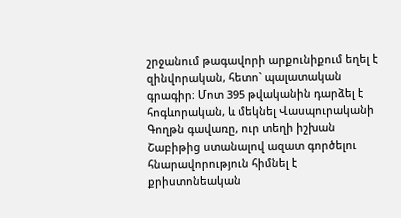շրջանում թագավորի արքունիքում եղել է զինվորական, հետո` պալատական գրագիր։ Մոտ 395 թվականին դարձել է հոգևորական, և մեկնել Վասպուրականի Գողթն գավառը, ուր տեղի իշխան Շաբիթից ստանալով ազատ գործելու հնարավորություն հիմնել է քրիստոնեական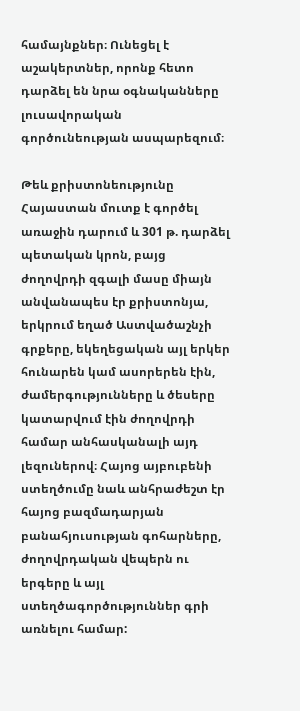համայնքներ։ Ունեցել է աշակերտներ, որոնք հետո դարձել են նրա օգնականները լուսավորական գործունեության ասպարեզում։

Թեև քրիստոնեությունը Հայաստան մուտք է գործել առաջին դարում և 301 թ. դարձել պետական կրոն, բայց ժողովրդի զգալի մասը միայն անվանապես էր քրիստոնյա, երկրում եղած Աստվածաշնչի գրքերը, եկեղեցական այլ երկեր հունարեն կամ ասորերեն էին, ժամերգությունները և ծեսերը կատարվում էին ժողովրդի համար անհասկանալի այդ լեզուներով։ Հայոց այբուբենի ստեղծումը նաև անհրաժեշտ էր հայոց բազմադարյան բանահյուսության գոհարները, ժողովրդական վեպերն ու երգերը և այլ ստեղծագործություններ գրի առնելու համար: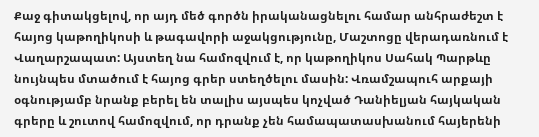Քաջ գիտակցելով, որ այդ մեծ գործն իրականացնելու համար անհրաժեշտ է հայոց կաթողիկոսի և թագավորի աջակցությունը, Մաշտոցը վերադառնում է Վաղարշապատ: Այստեղ նա համոզվում է, որ կաթողիկոս Սահակ Պարթևը նույնպես մտածում է հայոց գրեր ստեղծելու մասին: Վռամշապուհ արքայի օգնությամբ նրանք բերել են տալիս այսպես կոչված Դանիելյան հայկական գրերը և շուտով համոզվում, որ դրանք չեն համապատասխանում հայերենի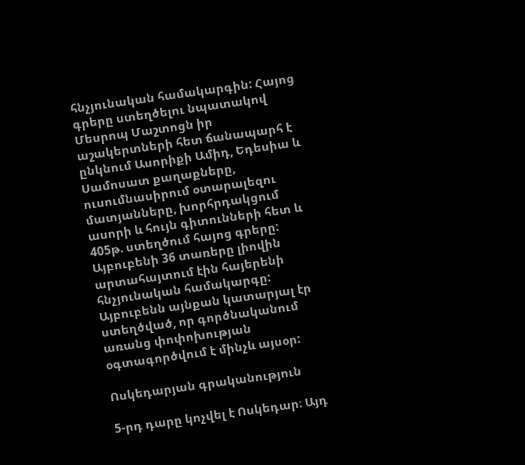հնչյունական համակարգին: Հայոց գրերը ստեղծելու նպատակով Մեսրոպ Մաշտոցն իր աշակերտների հետ ճանապարհ է ընկնում Ասորիքի Ամիդ, Եդեսիա և Սամոսատ քաղաքները, ուսումնասիրում օտարալեզու մատյանները, խորհրդակցում ասորի և հույն գիտունների հետ և 405թ. ստեղծում հայոց գրերը: Այբուբենի 36 տառերը լիովին արտահայտում էին հայերենի հնչյունական համակարգը: Այբուբենն այնքան կատարյալ էր ստեղծված, որ գործնականում առանց փոփոխության օգտագործվում է մինչև այսօր:

Ոսկեդարյան գրականություն

5-րդ դարը կոչվել է Ոսկեդար։ Այդ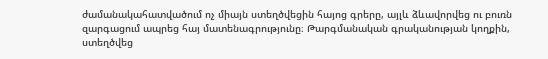ժամանակահատվածում ոչ միայն ստեղծվեցին հայոց գրերը, այլև ձևավորվեց ու բուռն զարգացում ապրեց հայ մատենագրությունը։ Թարգմանական գրականության կողքին, ստեղծվեց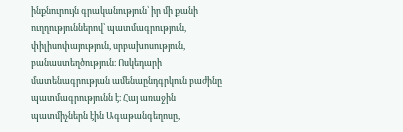ինքնուրույն գրականություն՝ իր մի քանի ուղղություններով՝ պատմագրություն, փիլիսոփայություն, սրբախոսություն, բանաստեղծություն։ Ոսկեդարի մատենագրության ամենաընդգրկուն բաժինը պատմագրությունն է։ Հայ առաջին պատմիչներն էին Ագաթանգեղոսը,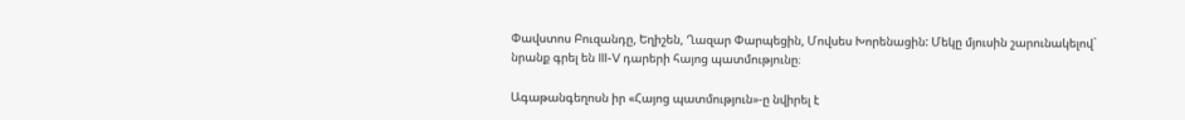Փավստոս Բուզանդը, Եղիշեն, Ղազար Փարպեցին, Մովսես Խորենացին: Մեկը մյուսին շարունակելով` նրանք գրել են III-V դարերի հայոց պատմությունը։

Ագաթանգեղոսն իր «Հայոց պատմություն»-ը նվիրել է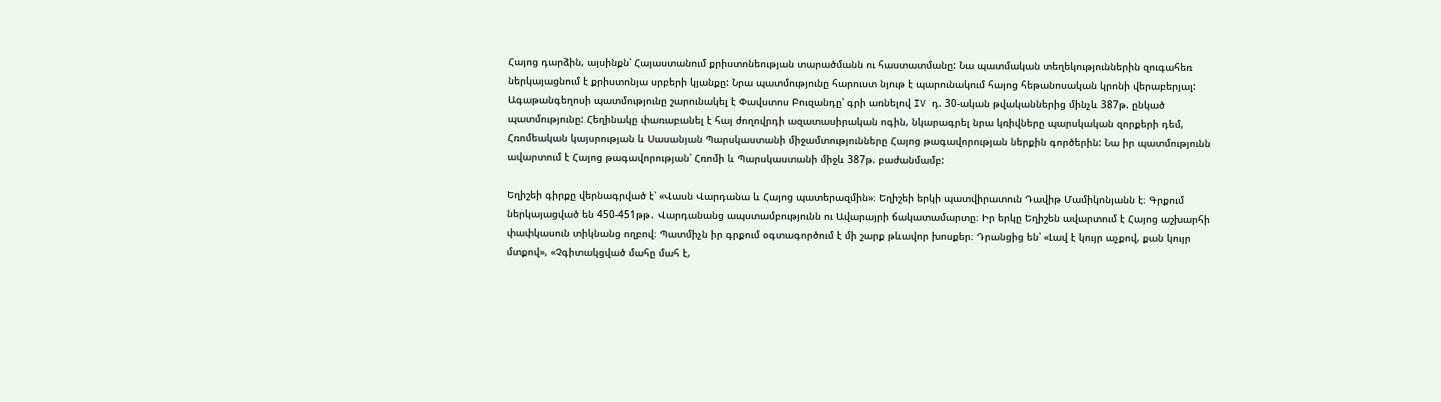Հայոց դարձին, այսինքն՝ Հայաստանում քրիստոնեության տարածմանն ու հաստատմանը: Նա պատմական տեղեկություններին զուգահեռ ներկայացնում է քրիստոնյա սրբերի կյանքը: Նրա պատմությունը հարուստ նյութ է պարունակում հայոց հեթանոսական կրոնի վերաբերյալ: Ագաթանգեղոսի պատմությունը շարունակել է Փավստոս Բուզանդը՝ գրի առնելով IV դ. 30-ական թվականներից մինչև 387թ. ընկած պատմությունը: Հեղինակը փառաբանել է հայ ժողովրդի ազատասիրական ոգին, նկարագրել նրա կռիվները պարսկական զորքերի դեմ, Հռոմեական կայսրության և Սասանյան Պարսկաստանի միջամտությունները Հայոց թագավորության ներքին գործերին: Նա իր պատմությունն ավարտում է Հայոց թագավորության՝ Հռոմի և Պարսկաստանի միջև 387թ. բաժանմամբ:

Եղիշեի գիրքը վերնագրված է՝ «Վասն Վարդանա և Հայոց պատերազմին»։ Եղիշեի երկի պատվիրատուն Դավիթ Մամիկոնյանն է։ Գրքում ներկայացված են 450-451թթ․ Վարդանանց ապստամբությունն ու Ավարայրի ճակատամարտը։ Իր երկը Եղիշեն ավարտում է Հայոց աշխարհի փափկասուն տիկնանց ողբով։ Պատմիչն իր գրքում օգտագործում է մի շարք թևավոր խոսքեր։ Դրանցից են՝ «Լավ է կույր աչքով, քան կույր մտքով», «Չգիտակցված մահը մահ է,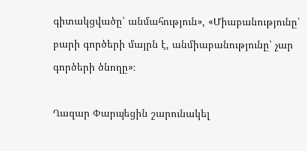գիտակցվածը՝ անմահություն», «Միաբանությունը՝ բարի գործերի մայրն է, անմիաբանությունը՝ չար գործերի ծնողը»։

Ղազար Փարպեցին շարունակել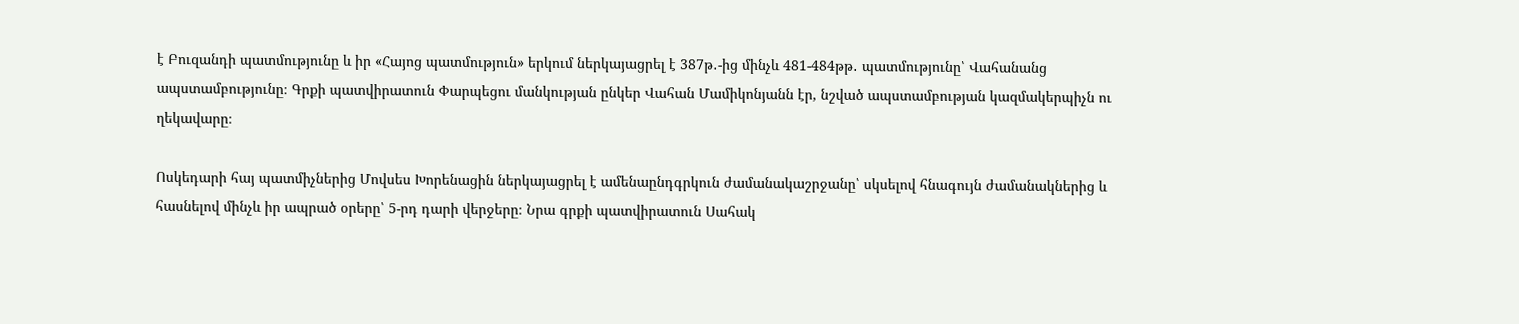է Բուզանդի պատմությունը և իր «Հայոց պատմություն» երկում ներկայացրել է 387թ․-ից մինչև 481-484թթ․ պատմությունը՝ Վահանանց ապստամբությունը։ Գրքի պատվիրատուն Փարպեցու մանկության ընկեր Վահան Մամիկոնյանն էր, նշված ապստամբության կազմակերպիչն ու ղեկավարը։

Ոսկեդարի հայ պատմիչներից Մովսես Խորենացին ներկայացրել է ամենաընդգրկուն ժամանակաշրջանը՝ սկսելով հնագույն ժամանակներից և հասնելով մինչև իր ապրած օրերը՝ 5-րդ դարի վերջերը։ Նրա գրքի պատվիրատուն Սահակ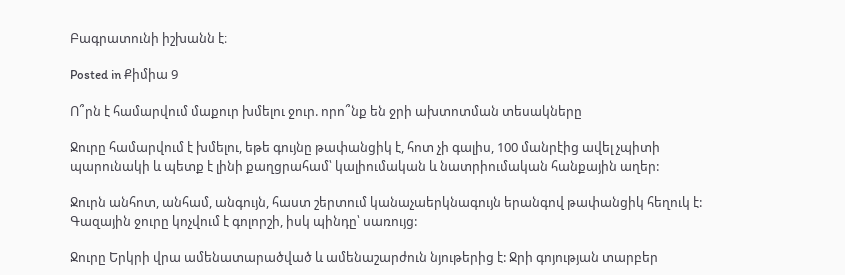Բագրատունի իշխանն է։

Posted in Քիմիա 9

Ո՞րն է համարվում մաքուր խմելու ջուր. որո՞նք են ջրի ախտոտման տեսակները

Ջուրը համարվում է խմելու, եթե գույնը թափանցիկ է, հոտ չի գալիս, 100 մանրէից ավել չպիտի պարունակի և պետք է լինի քաղցրահամ՝ կալիումական և նատրիումական հանքային աղեր:

Ջուրն անհոտ, անհամ, անգույն, հաստ շերտում կանաչաերկնագույն երանգով թափանցիկ հեղուկ է: Գազային ջուրը կոչվում է գոլորշի, իսկ պինդը՝ սառույց:

Ջուրը Երկրի վրա ամենատարածված և ամենաշարժուն նյութերից է: Ջրի գոյության տարբեր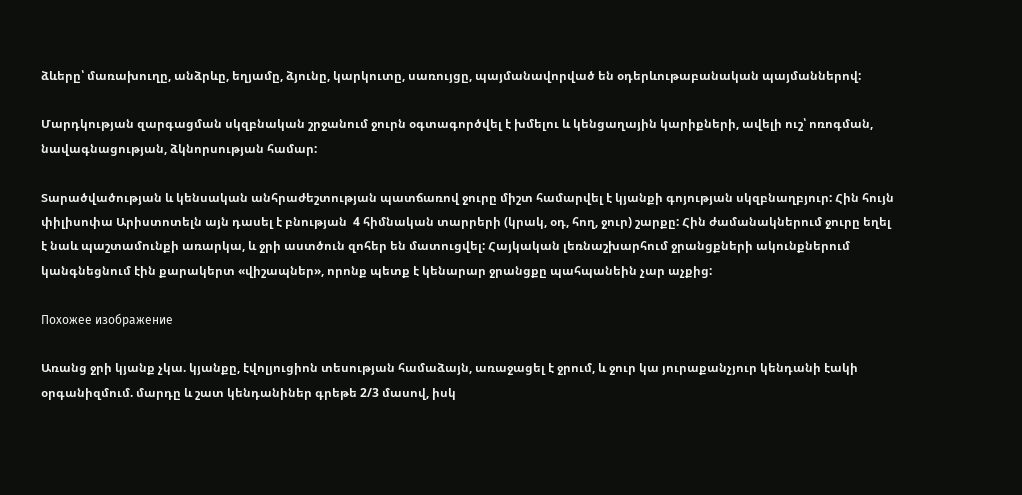ձևերը՝ մառախուղը, անձրևը, եղյամը, ձյունը, կարկուտը, սառույցը, պայմանավորված են օդերևութաբանական պայմաններով:

Մարդկության զարգացման սկզբնական շրջանում ջուրն օգտագործվել է խմելու և կենցաղային կարիքների, ավելի ուշ՝ ոռոգման, նավագնացության, ձկնորսության համար:

Տարածվածության և կենսական անհրաժեշտության պատճառով ջուրը միշտ համարվել է կյանքի գոյության սկզբնաղբյուր: Հին հույն փիլիսոփա Արիստոտելն այն դասել է բնության  4 հիմնական տարրերի (կրակ, օդ, հող, ջուր) շարքը: Հին ժամանակներում ջուրը եղել է նաև պաշտամունքի առարկա, և ջրի աստծուն զոհեր են մատուցվել: Հայկական լեռնաշխարհում ջրանցքների ակունքներում կանգնեցնում էին քարակերտ «վիշապներ», որոնք պետք է կենարար ջրանցքը պահպանեին չար աչքից:

Похожее изображение

Առանց ջրի կյանք չկա. կյանքը, էվոլյուցիոն տեսության համաձայն, առաջացել է ջրում, և ջուր կա յուրաքանչյուր կենդանի էակի օրգանիզմում. մարդը և շատ կենդանիներ գրեթե 2/3 մասով, իսկ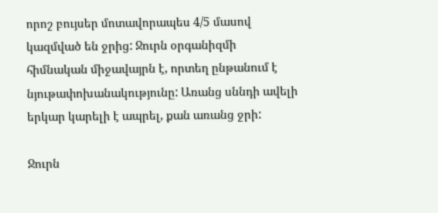որոշ բույսեր մոտավորապես 4/5 մասով կազմված են ջրից: Ջուրն օրգանիզմի հիմնական միջավայրն է, որտեղ ընթանում է նյութափոխանակությունը: Առանց սննդի ավելի երկար կարելի է ապրել, քան առանց ջրի:

Ջուրն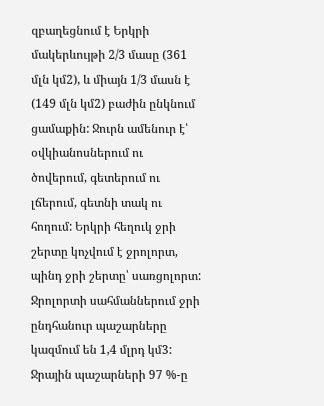զբաղեցնում է Երկրի մակերևույթի 2/3 մասը (361 մլն կմ2), և միայն 1/3 մասն է (149 մլն կմ2) բաժին ընկնում ցամաքին: Ջուրն ամենուր է՝ օվկիանոսներում ու ծովերում, գետերում ու լճերում, գետնի տակ ու հողում: Երկրի հեղուկ ջրի շերտը կոչվում է ջրոլորտ, պինդ ջրի շերտը՝ սառցոլորտ: Ջրոլորտի սահմաններում ջրի ընդհանուր պաշարները կազմում են 1,4 մլրդ կմ3: Ջրային պաշարների 97 %-ը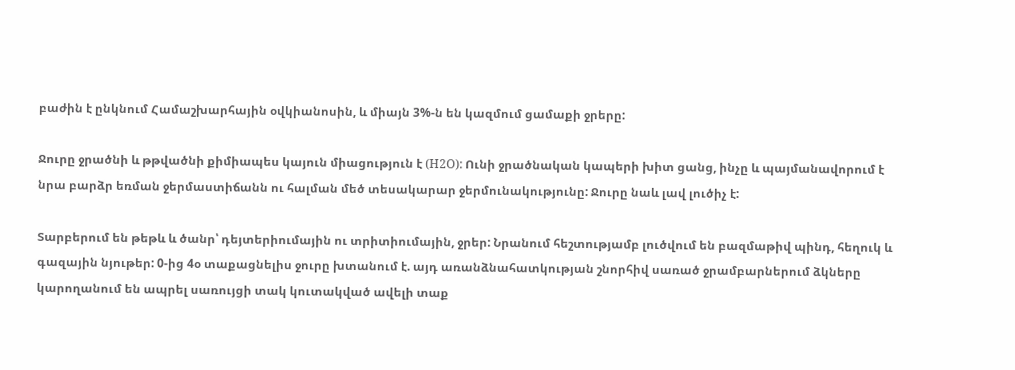բաժին է ընկնում Համաշխարհային օվկիանոսին, և միայն 3%-ն են կազմում ցամաքի ջրերը:

Ջուրը ջրածնի և թթվածնի քիմիապես կայուն միացություն է (H2O): Ունի ջրածնական կապերի խիտ ցանց, ինչը և պայմանավորում է նրա բարձր եռման ջերմաստիճանն ու հալման մեծ տեսակարար ջերմունակությունը: Ջուրը նաև լավ լուծիչ է:

Տարբերում են թեթև և ծանր՝ դեյտերիումային ու տրիտիումային, ջրեր: Նրանում հեշտությամբ լուծվում են բազմաթիվ պինդ, հեղուկ և գազային նյութեր: 0-ից 4օ տաքացնելիս ջուրը խտանում է. այդ առանձնահատկության շնորհիվ սառած ջրամբարներում ձկները կարողանում են ապրել սառույցի տակ կուտակված ավելի տաք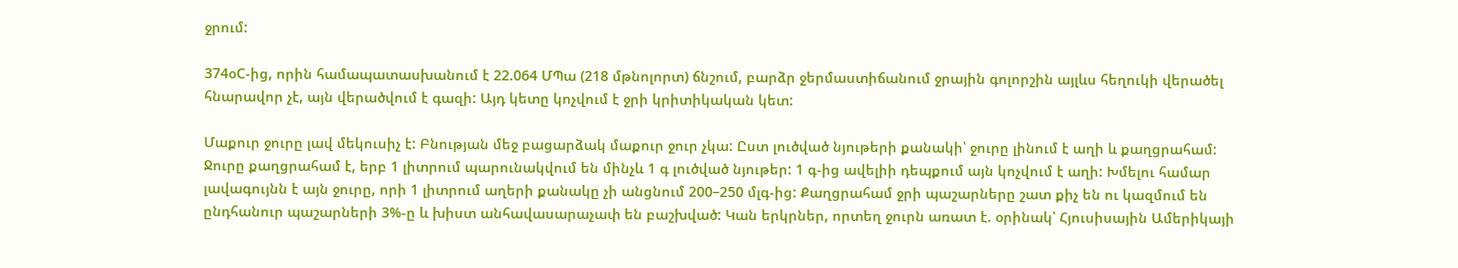ջրում:

374օC-ից, որին համապատասխանում է 22.064 ՄՊա (218 մթնոլորտ) ճնշում, բարձր ջերմաստիճանում ջրային գոլորշին այլևս հեղուկի վերածել հնարավոր չէ, այն վերածվում է գազի: Այդ կետը կոչվում է ջրի կրիտիկական կետ:

Մաքուր ջուրը լավ մեկուսիչ է: Բնության մեջ բացարձակ մաքուր ջուր չկա: Ըստ լուծված նյութերի քանակի՝ ջուրը լինում է աղի և քաղցրահամ: Ջուրը քաղցրահամ է, երբ 1 լիտրում պարունակվում են մինչև 1 գ լուծված նյութեր: 1 գ-ից ավելիի դեպքում այն կոչվում է աղի: Խմելու համար լավագույնն է այն ջուրը, որի 1 լիտրում աղերի քանակը չի անցնում 200–250 մլգ-ից: Քաղցրահամ ջրի պաշարները շատ քիչ են ու կազմում են ընդհանուր պաշարների 3%-ը և խիստ անհավասարաչափ են բաշխված: Կան երկրներ, որտեղ ջուրն առատ է. օրինակ՝ Հյուսիսային Ամերիկայի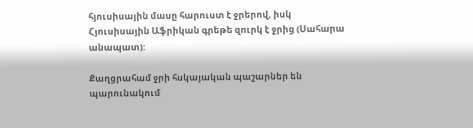հյուսիսային մասը հարուստ է ջրերով, իսկ Հյուսիսային Աֆրիկան գրեթե զուրկ է ջրից (Սահարա անապատ):

Քաղցրահամ ջրի հսկայական պաշարներ են պարունակում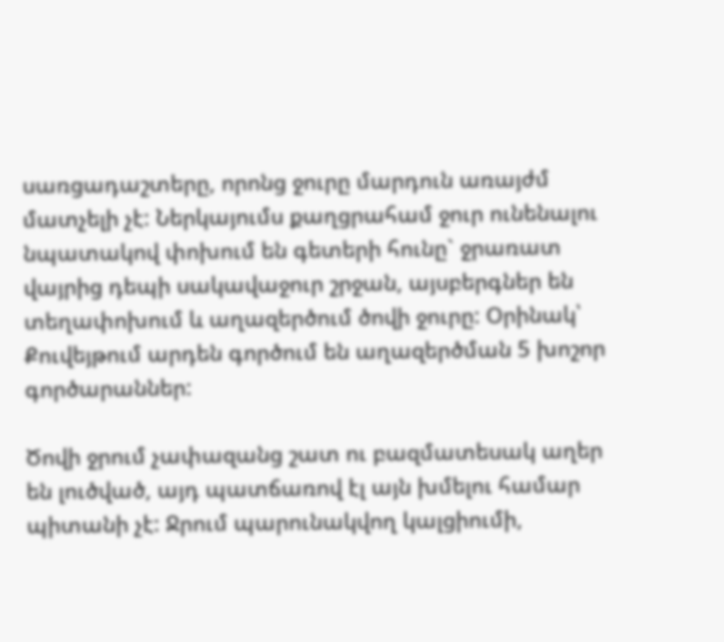սառցադաշտերը, որոնց ջուրը մարդուն առայժմ մատչելի չէ: Ներկայումս քաղցրահամ ջուր ունենալու նպատակով փոխում են գետերի հունը` ջրառատ վայրից դեպի սակավաջուր շրջան, այսբերգներ են տեղափոխում և աղազերծում ծովի ջուրը: Օրինակ՝ Քուվեյթում արդեն գործում են աղազերծման 5 խոշոր գործարաններ:

Ծովի ջրում չափազանց շատ ու բազմատեսակ աղեր են լուծված, այդ պատճառով էլ այն խմելու համար պիտանի չէ: Ջրում պարունակվող կալցիումի,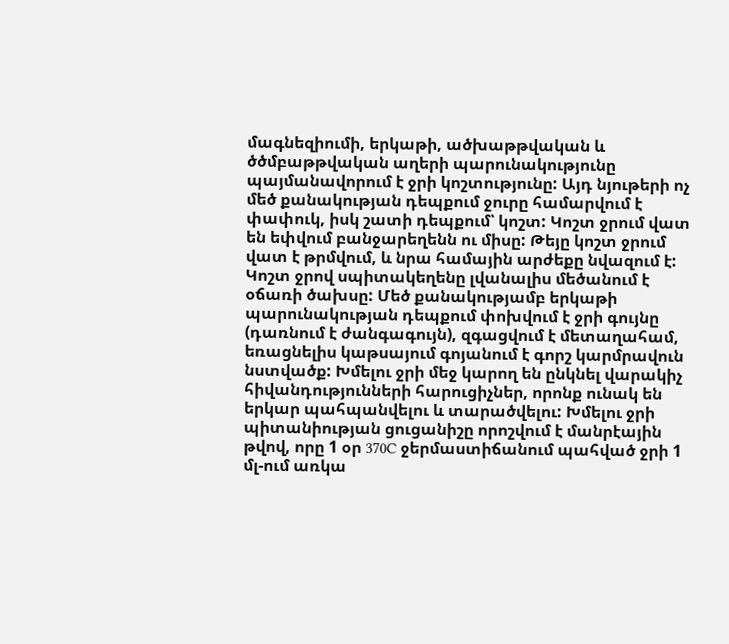մագնեզիումի, երկաթի, ածխաթթվական և ծծմբաթթվական աղերի պարունակությունը պայմանավորում է ջրի կոշտությունը: Այդ նյութերի ոչ մեծ քանակության դեպքում ջուրը համարվում է փափուկ, իսկ շատի դեպքում՝ կոշտ: Կոշտ ջրում վատ են եփվում բանջարեղենն ու միսը: Թեյը կոշտ ջրում վատ է թրմվում, և նրա համային արժեքը նվազում է: Կոշտ ջրով սպիտակեղենը լվանալիս մեծանում է օճառի ծախսը: Մեծ քանակությամբ երկաթի պարունակության դեպքում փոխվում է ջրի գույնը (դառնում է ժանգագույն), զգացվում է մետաղահամ, եռացնելիս կաթսայում գոյանում է գորշ կարմրավուն նստվածք: Խմելու ջրի մեջ կարող են ընկնել վարակիչ հիվանդությունների հարուցիչներ, որոնք ունակ են երկար պահպանվելու և տարածվելու: Խմելու ջրի պիտանիության ցուցանիշը որոշվում է մանրէային թվով, որը 1 օր 370C ջերմաստիճանում պահված ջրի 1 մլ-ում առկա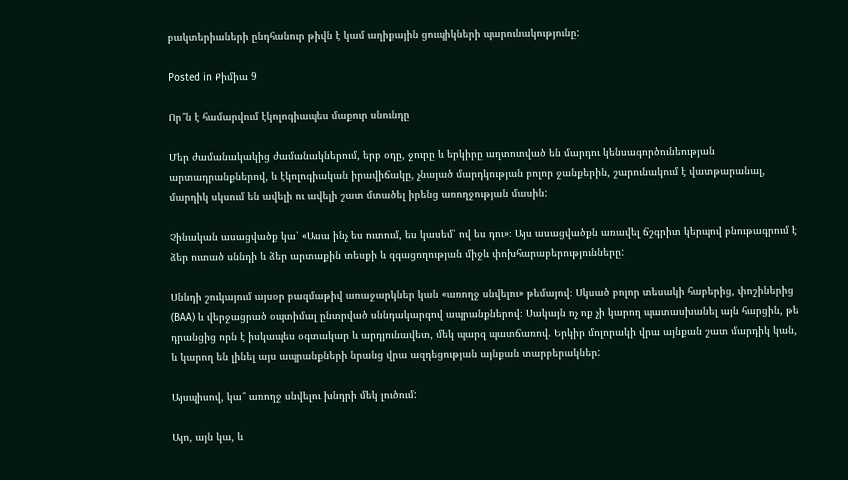բակտերիաների ընդհանուր թիվն է կամ աղիքային ցուպիկների պարունակությունը:

Posted in Քիմիա 9

Որ՞ն է համարվում էկոլոգիապես մաքուր սնունդը

Մեր ժամանակակից ժամանակներում, երբ օդը, ջուրը և երկիրը աղտոտված են մարդու կենսագործունեության արտադրանքներով, և էկոլոգիական իրավիճակը, չնայած մարդկության բոլոր ջանքերին, շարունակում է վատթարանալ, մարդիկ սկսում են ավելի ու ավելի շատ մտածել իրենց առողջության մասին:

Չինական ասացվածք կա՝ «Ասա ինչ ես ուտում, ես կասեմ՝ ով ես դու»։ Այս ասացվածքն առավել ճշգրիտ կերպով բնութագրում է ձեր ուտած սննդի և ձեր արտաքին տեսքի և զգացողության միջև փոխհարաբերությունները:

Սննդի շուկայում այսօր բազմաթիվ առաջարկներ կան «առողջ սնվելու» թեմայով։ Սկսած բոլոր տեսակի հաբերից, փոշիներից (BAA) և վերջացրած օպտիմալ ընտրված սննդակարգով ապրանքներով։ Սակայն ոչ ոք չի կարող պատասխանել այն հարցին, թե դրանցից որն է իսկապես օգտակար և արդյունավետ, մեկ պարզ պատճառով. Երկիր մոլորակի վրա այնքան շատ մարդիկ կան, և կարող են լինել այս ապրանքների նրանց վրա ազդեցության այնքան տարբերակներ:

Այսպիսով, կա՞ առողջ սնվելու խնդրի մեկ լուծում:

Այո, այն կա, և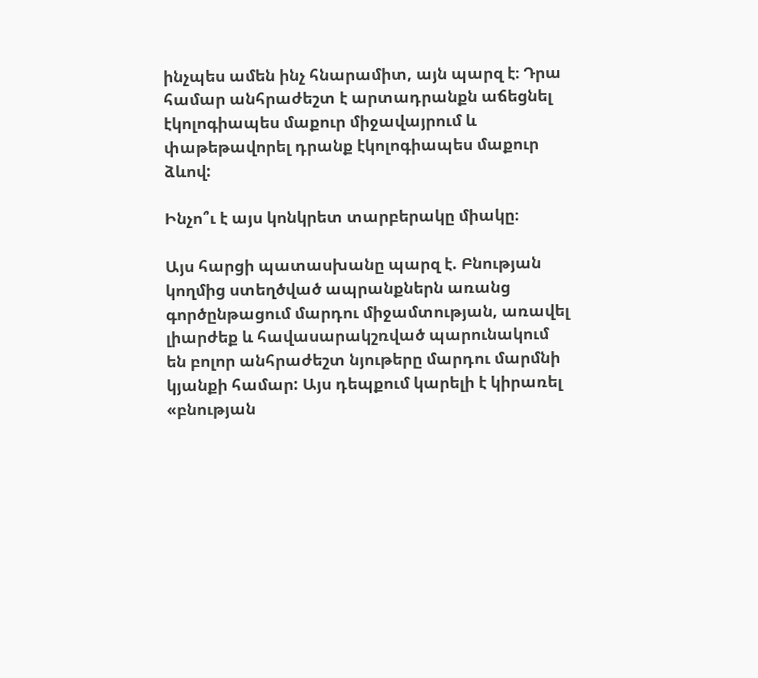ինչպես ամեն ինչ հնարամիտ, այն պարզ է։ Դրա համար անհրաժեշտ է արտադրանքն աճեցնել էկոլոգիապես մաքուր միջավայրում և փաթեթավորել դրանք էկոլոգիապես մաքուր ձևով:

Ինչո՞ւ է այս կոնկրետ տարբերակը միակը։

Այս հարցի պատասխանը պարզ է. Բնության կողմից ստեղծված ապրանքներն առանց գործընթացում մարդու միջամտության, առավել լիարժեք և հավասարակշռված պարունակում են բոլոր անհրաժեշտ նյութերը մարդու մարմնի կյանքի համար: Այս դեպքում կարելի է կիրառել «բնության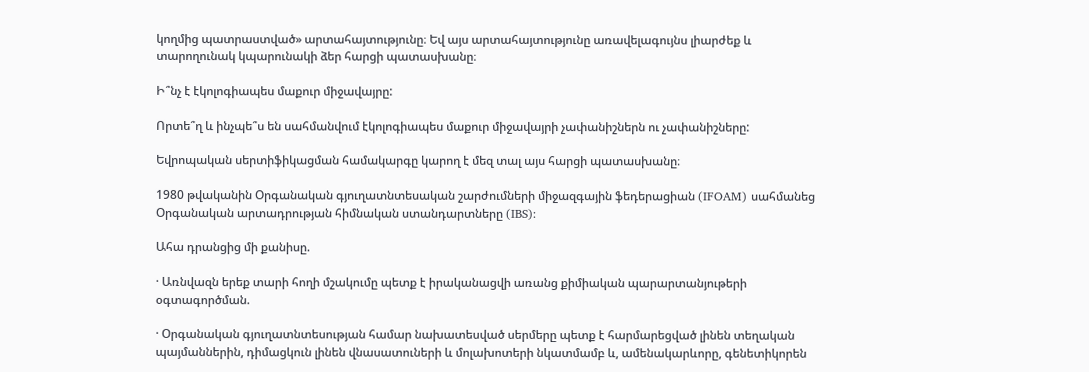կողմից պատրաստված» արտահայտությունը։ Եվ այս արտահայտությունը առավելագույնս լիարժեք և տարողունակ կպարունակի ձեր հարցի պատասխանը։

Ի՞նչ է էկոլոգիապես մաքուր միջավայրը:

Որտե՞ղ և ինչպե՞ս են սահմանվում էկոլոգիապես մաքուր միջավայրի չափանիշներն ու չափանիշները:

Եվրոպական սերտիֆիկացման համակարգը կարող է մեզ տալ այս հարցի պատասխանը։

1980 թվականին Օրգանական գյուղատնտեսական շարժումների միջազգային ֆեդերացիան (IFOAM) սահմանեց Օրգանական արտադրության հիմնական ստանդարտները (IBS):

Ահա դրանցից մի քանիսը.

· Առնվազն երեք տարի հողի մշակումը պետք է իրականացվի առանց քիմիական պարարտանյութերի օգտագործման.

· Օրգանական գյուղատնտեսության համար նախատեսված սերմերը պետք է հարմարեցված լինեն տեղական պայմաններին, դիմացկուն լինեն վնասատուների և մոլախոտերի նկատմամբ և, ամենակարևորը, գենետիկորեն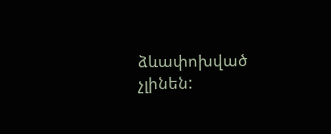ձևափոխված չլինեն: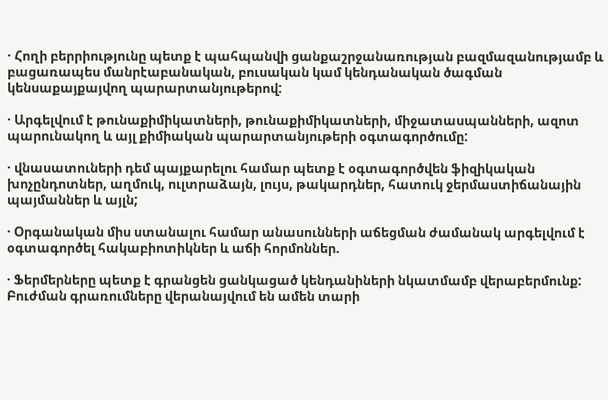· Հողի բերրիությունը պետք է պահպանվի ցանքաշրջանառության բազմազանությամբ և բացառապես մանրէաբանական, բուսական կամ կենդանական ծագման կենսաքայքայվող պարարտանյութերով:

· Արգելվում է թունաքիմիկատների, թունաքիմիկատների, միջատասպանների, ազոտ պարունակող և այլ քիմիական պարարտանյութերի օգտագործումը:

· վնասատուների դեմ պայքարելու համար պետք է օգտագործվեն ֆիզիկական խոչընդոտներ, աղմուկ, ուլտրաձայն, լույս, թակարդներ, հատուկ ջերմաստիճանային պայմաններ և այլն;

· Օրգանական միս ստանալու համար անասունների աճեցման ժամանակ արգելվում է օգտագործել հակաբիոտիկներ և աճի հորմոններ.

· Ֆերմերները պետք է գրանցեն ցանկացած կենդանիների նկատմամբ վերաբերմունք: Բուժման գրառումները վերանայվում են ամեն տարի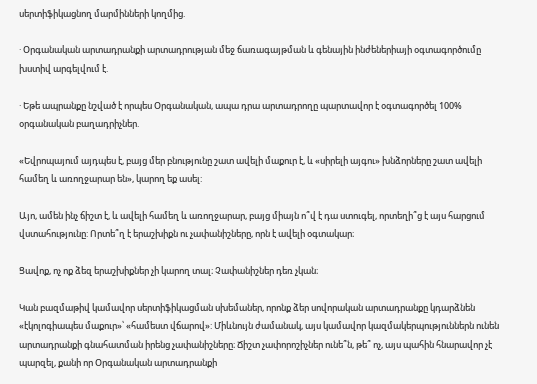սերտիֆիկացնող մարմինների կողմից.

· Օրգանական արտադրանքի արտադրության մեջ ճառագայթման և գենային ինժեներիայի օգտագործումը խստիվ արգելվում է.

· Եթե ապրանքը նշված է որպես Օրգանական, ապա դրա արտադրողը պարտավոր է օգտագործել 100% օրգանական բաղադրիչներ.

«Եվրոպայում այդպես է, բայց մեր բնությունը շատ ավելի մաքուր է, և «սիրելի այգու» խնձորները շատ ավելի համեղ և առողջարար են», կարող եք ասել:

Այո, ամեն ինչ ճիշտ է, և ավելի համեղ և առողջարար, բայց միայն ո՞վ է դա ստուգել, որտեղի՞ց է այս հարցում վստահությունը: Որտե՞ղ է երաշխիքն ու չափանիշները, որն է ավելի օգտակար։

Ցավոք, ոչ ոք ձեզ երաշխիքներ չի կարող տալ։ Չափանիշներ դեռ չկան։

Կան բազմաթիվ կամավոր սերտիֆիկացման սխեմաներ, որոնք ձեր սովորական արտադրանքը կդարձնեն «էկոլոգիապես մաքուր»՝ «համեստ վճարով»: Միևնույն ժամանակ, այս կամավոր կազմակերպություններն ունեն արտադրանքի գնահատման իրենց չափանիշները։ Ճիշտ չափորոշիչներ ունե՞ն, թե՞ ոչ, այս պահին հնարավոր չէ պարզել, քանի որ Օրգանական արտադրանքի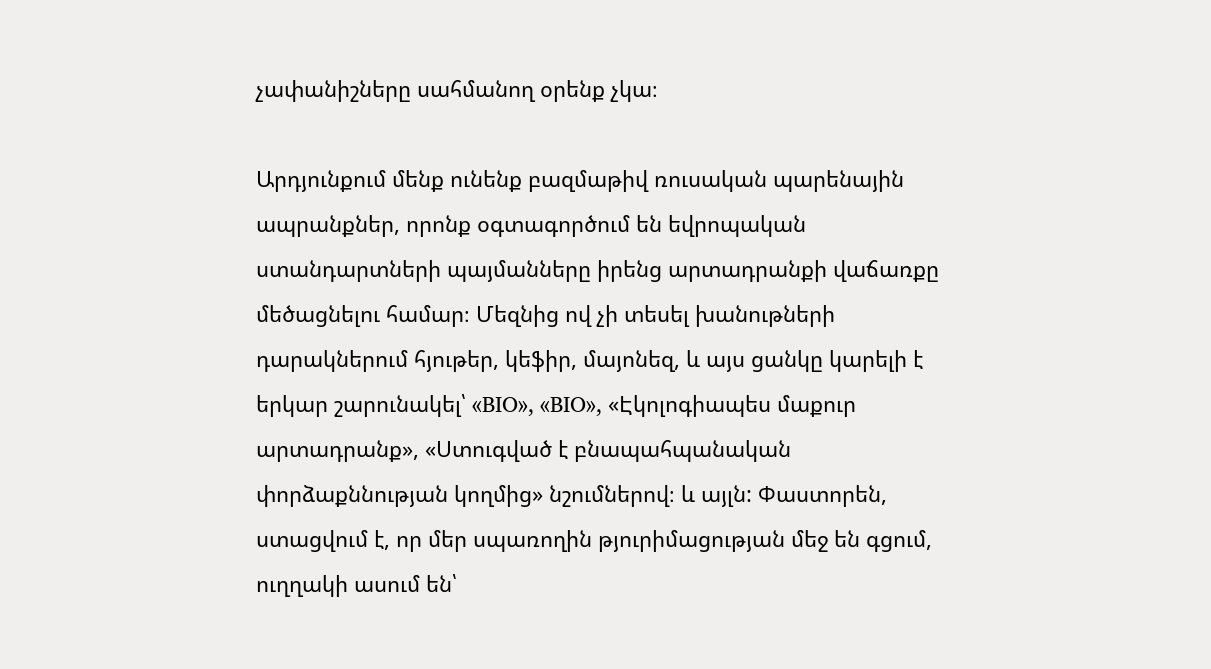չափանիշները սահմանող օրենք չկա։

Արդյունքում մենք ունենք բազմաթիվ ռուսական պարենային ապրանքներ, որոնք օգտագործում են եվրոպական ստանդարտների պայմանները իրենց արտադրանքի վաճառքը մեծացնելու համար։ Մեզնից ով չի տեսել խանութների դարակներում հյութեր, կեֆիր, մայոնեզ, և այս ցանկը կարելի է երկար շարունակել՝ «BIO», «BIO», «Էկոլոգիապես մաքուր արտադրանք», «Ստուգված է բնապահպանական փորձաքննության կողմից» նշումներով։ և այլն: Փաստորեն, ստացվում է, որ մեր սպառողին թյուրիմացության մեջ են գցում, ուղղակի ասում են՝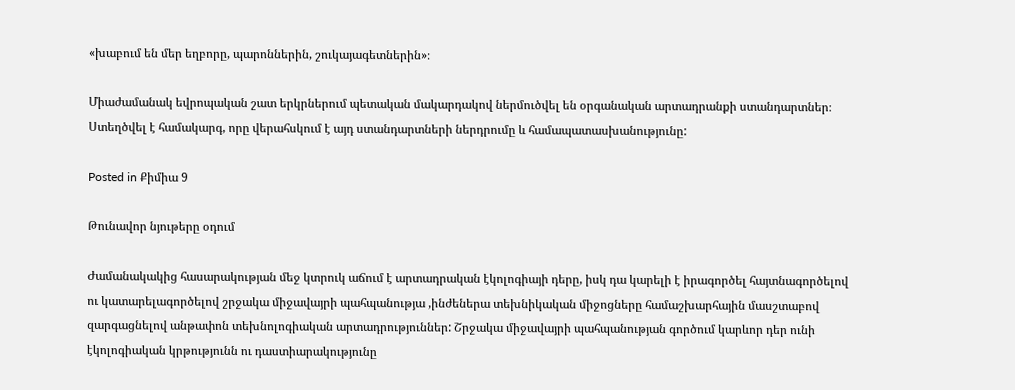«խաբում են մեր եղբորը, պարոններին, շուկայագետներին»։

Միաժամանակ եվրոպական շատ երկրներում պետական մակարդակով ներմուծվել են օրգանական արտադրանքի ստանդարտներ։ Ստեղծվել է համակարգ, որը վերահսկում է այդ ստանդարտների ներդրումը և համապատասխանությունը:

Posted in Քիմիա 9

Թունավոր նյութերը օդում

Ժամանակակից հասարակության մեջ կտրուկ աճում է արտադրական էկոլոգիայի դերը, իսկ դա կարելի է իրագործել հայտնագործելով ու կատարելագործելով շրջակա միջավայրի պահպանությա ,ինժեներա տեխնիկական միջոցները համաշխարհային մասշտաբով զարգացնելով անթափոն տեխնոլոգիական արտադրություններ: Շրջակա միջավայրի պահպանության գործում կարևոր դեր ունի էկոլոգիական կրթությունն ու դաստիարակությունը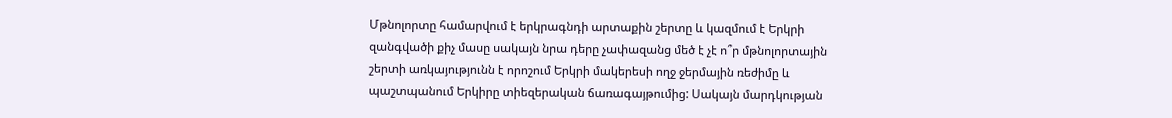Մթնոլորտը համարվում է երկրագնդի արտաքին շերտը և կազմում է Երկրի զանգվածի քիչ մասը սակայն նրա դերը չափազանց մեծ է չէ ո՞ր մթնոլորտային շերտի առկայությունն է որոշում Երկրի մակերեսի ողջ ջերմային ռեժիմը և պաշտպանում Երկիրը տիեզերական ճառագայթումից: Սակայն մարդկության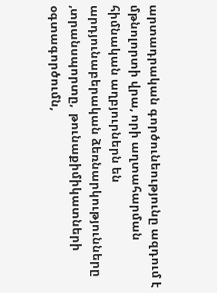արտադրական գործունեությունը ազդում է մթնոլորտի վրա, որի աղտահարման հիմնական աղբյուրներն են արդյունաբերական ձեռնարկությունները ,տրանսպորտը,  թունաքիմիկատների օգտագործումն,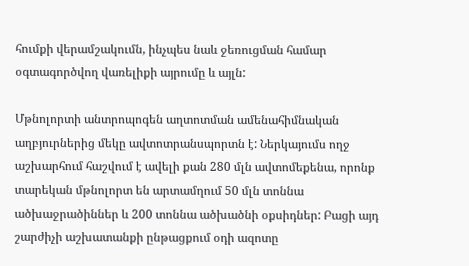հումքի վերամշակումն, ինչպես նաև ջեռուցման համար օգտագործվող վառելիքի այրումը և այլն:

Մթնոլորտի անտրոպոգեն աղտոտման ամենահիմնական աղբյուրներից մեկը ավտոտրանսպորտն է: Ներկայումս ողջ աշխարհում հաշվում է ավելի քան 280 մլն ավտոմեքենա, որոնք տարեկան մթնոլորտ են արտամղում 50 մլն տոննա ածխաջրածիններ և 200 տոննա ածխածնի օքսիդներ: Բացի այդ շարժիչի աշխատանքի ընթացքում օդի ազոտը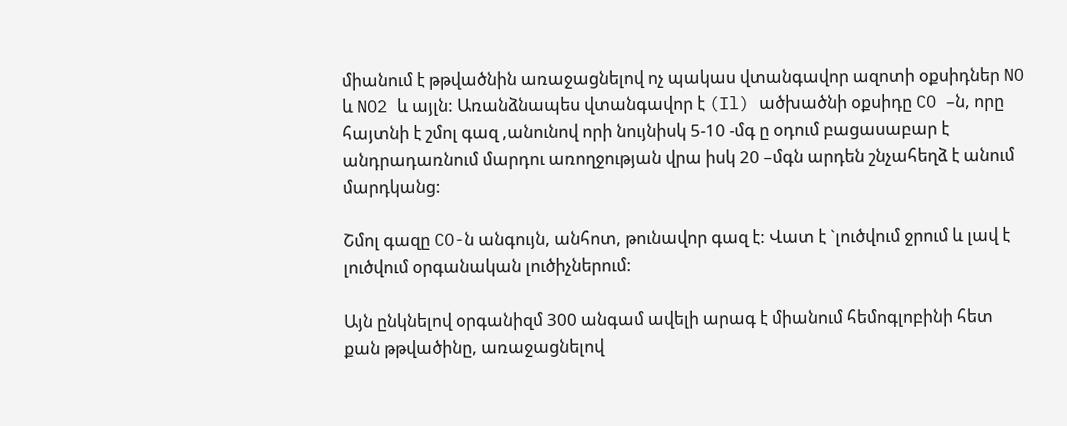միանում է թթվածնին առաջացնելով ոչ պակաս վտանգավոր ազոտի օքսիդներ NO և NO2 և այլն: Առանձնապես վտանգավոր է (Il) ածխածնի օքսիդը CO –ն, որը հայտնի է շմոլ գազ ,անունով որի նույնիսկ 5-10 -մգ ը օդում բացասաբար է անդրադառնում մարդու առողջության վրա իսկ 20 –մգն արդեն շնչահեղձ է անում մարդկանց:

Շմոլ գազը CO-ն անգույն, անհոտ, թունավոր գազ է: Վատ է `լուծվում ջրում և լավ է լուծվում օրգանական լուծիչներում:

Այն ընկնելով օրգանիզմ 300 անգամ ավելի արագ է միանում հեմոգլոբինի հետ քան թթվածինը, առաջացնելով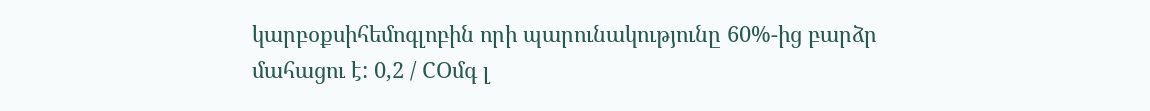կարբօքսիհեմոգլոբին որի պարունակությունը 60%-ից բարձր մահացու է: 0,2 / COմգ լ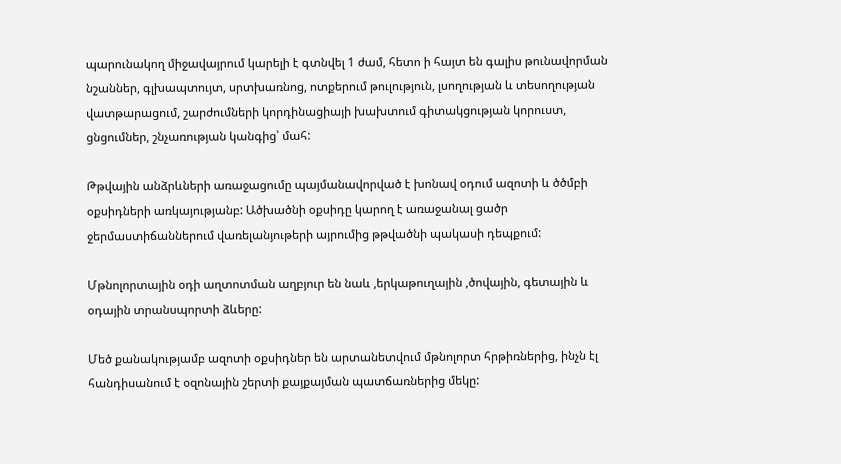պարունակող միջավայրում կարելի է գտնվել 1 ժամ, հետո ի հայտ են գալիս թունավորման նշաններ, գլխապտույտ, սրտխառնոց, ոտքերում թուլություն, լսողության և տեսողության վատթարացում, շարժումների կորդինացիայի խախտում գիտակցության կորուստ, ցնցումներ, շնչառության կանգից՝ մահ:

Թթվային անձրևների առաջացումը պայմանավորված է խոնավ օդում ազոտի և ծծմբի օքսիդների առկայությանբ: Ածխածնի օքսիդը կարող է առաջանալ ցածր ջերմաստիճաններում վառելանյութերի այրումից թթվածնի պակասի դեպքում:

Մթնոլորտային օդի աղտոտման աղբյուր են նաև ,երկաթուղային ,ծովային, գետային և օդային տրանսպորտի ձևերը:

Մեծ քանակությամբ ազոտի օքսիդներ են արտանետվում մթնոլորտ հրթիռներից, ինչն էլ հանդիսանում է օզոնային շերտի քայքայման պատճառներից մեկը: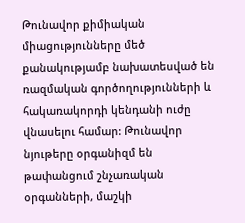Թունավոր քիմիական միացությունները մեծ քանակությամբ նախատեսված են ռազմական գործողությունների և հակառակորդի կենդանի ուժը վնասելու համար: Թունավոր նյութերը օրգանիզմ են թափանցում շնչառական օրգանների, մաշկի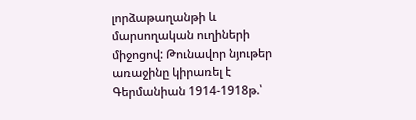լորձաթաղանթի և մարսողական ուղիների միջոցով: Թունավոր նյութեր առաջինը կիրառել է Գերմանիան 1914-1918թ.՝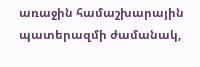առաջին համաշխարային պատերազմի ժամանակ,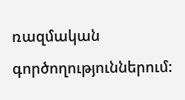ռազմական գործողություններում: